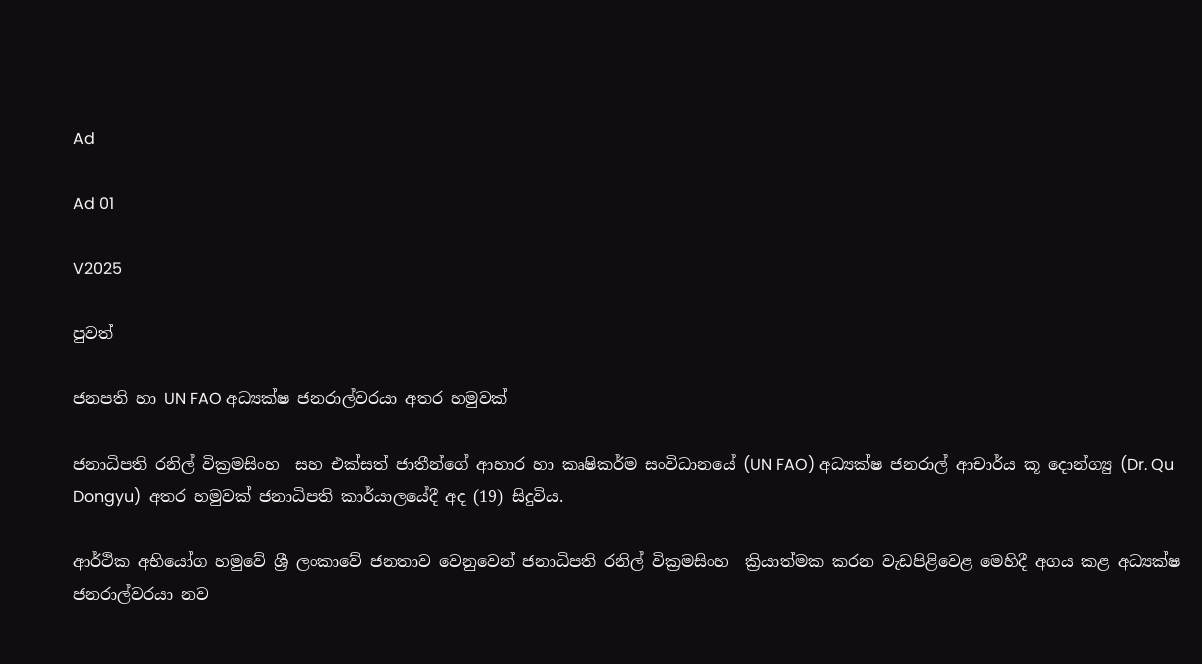Ad

Ad 01

V2025

පුවත්

ජනපති හා UN FAO අධ්‍යක්ෂ ජනරාල්වරයා අතර හමුවක්

ජනාධිපති රනිල් වික්‍රමසිංහ  සහ එක්සත් ජාතීන්ගේ ආහාර හා කෘෂිකර්ම සංවිධානයේ (UN FAO) අධ්‍යක්ෂ ජනරාල් ආචාර්ය කූ දොන්ග්‍යු (Dr. Qu Dongyu)  අතර හමුවක් ජනාධිපති කාර්යාලයේදී අද (19) සිදුවිය.

ආර්ථික අභියෝග හමුවේ ශ්‍රී ලංකාවේ ජනතාව වෙනුවෙන් ජනාධිපති රනිල් වික්‍රමසිංහ  ක්‍රියාත්මක කරන වැඩපිළිවෙළ මෙහිදී අගය කළ අධ්‍යක්ෂ ජනරාල්වරයා නව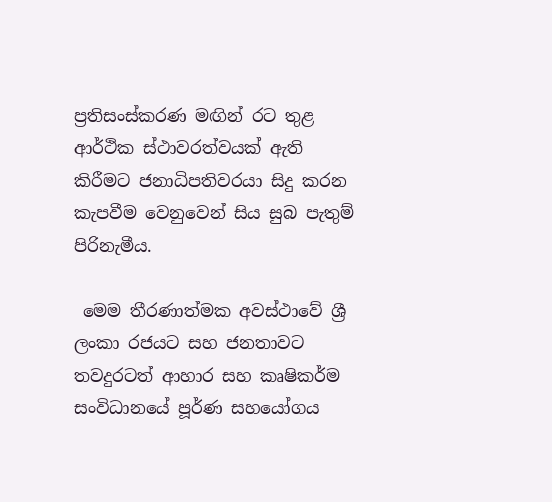ප්‍රතිසංස්කරණ මඟින් රට තුළ ආර්ථික ස්ථාවරත්වයක් ඇති කිරීමට ජනාධිපතිවරයා සිදු කරන කැපවීම වෙනුවෙන් සිය සුබ පැතුම් පිරිනැමීය.

 මෙම තීරණාත්මක අවස්ථාවේ ශ්‍රී ලංකා රජයට සහ ජනතාවට තවදුරටත් ආහාර සහ කෘෂිකර්ම සංවිධානයේ පූර්ණ සහයෝගය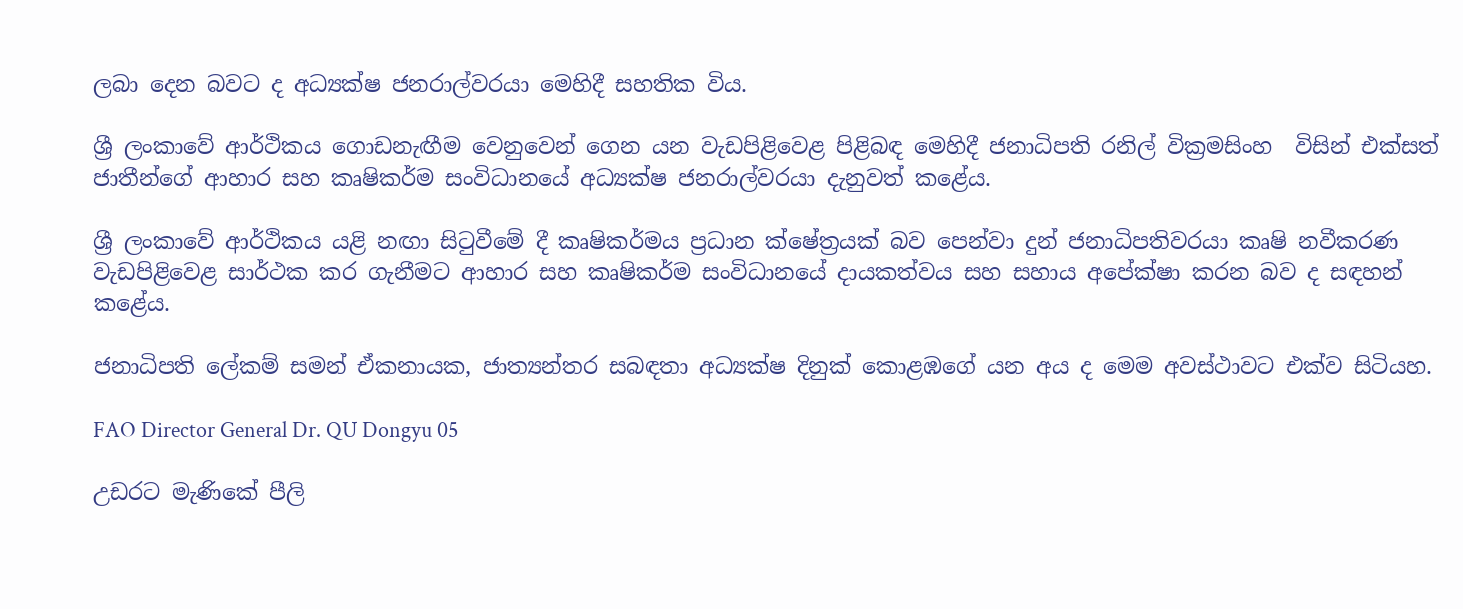ලබා දෙන බවට ද අධ්‍යක්ෂ ජනරාල්වරයා මෙහිදී සහතික විය.

ශ්‍රී ලංකාවේ ආර්ථිකය ගොඩනැඟීම වෙනුවෙන් ගෙන යන වැඩපිළිවෙළ පිළිබඳ මෙහිදී ජනාධිපති රනිල් වික්‍රමසිංහ  විසින් එක්සත් ජාතීන්ගේ ආහාර සහ කෘෂිකර්ම සංවිධානයේ අධ්‍යක්ෂ ජනරාල්වරයා දැනුවත් කළේය.

ශ්‍රී ලංකාවේ ආර්ථිකය යළි නඟා සිටුවීමේ දී කෘෂිකර්මය ප්‍රධාන ක්ෂේත්‍රයක් බව පෙන්වා දුන් ජනාධිපතිවරයා කෘෂි නවීකරණ වැඩපිළිවෙළ සාර්ථක කර ගැනීමට ආහාර සහ කෘෂිකර්ම සංවිධානයේ දායකත්වය සහ සහාය අපේක්ෂා කරන බව ද සඳහන් කළේය.

ජනාධිපති ලේකම් සමන් ඒකනායක, ජාත්‍යන්තර සබඳතා අධ්‍යක්ෂ දිනුක් කොළඹගේ යන අය ද මෙම අවස්ථාවට එක්ව සිටියහ.

FAO Director General Dr. QU Dongyu 05

උඩරට මැණිකේ පීලි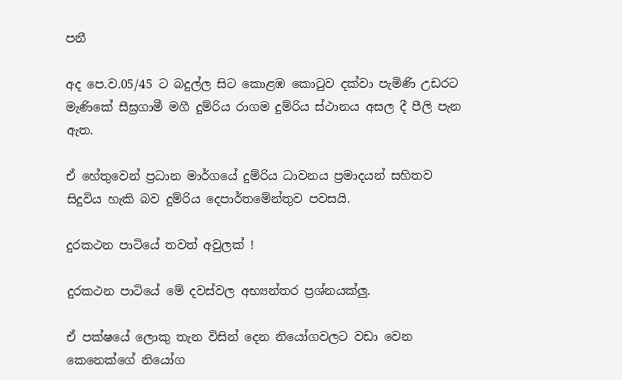පනී

අද පෙ.ව.05/45 ට බදුල්ල සිට කොළඹ කොටුව දක්වා පැමිණි උඩරට මැණිකේ සීඝ්‍රගාමී මගී දුම්රිය රාගම දුම්රිය ස්ථානය අසල දී පීලි පැන ඇත.

ඒ හේතුවෙන් ප්‍රධාන මාර්ගයේ දුම්රිය ධාවනය ප්‍රමාදයන් සහිතව සිදුවිය හැකි බව දුම්රිය දෙපාර්තමේන්තුව පවසයි.

දුරකථන පාටියේ තවත් අවුලක් !

දුරකථන පාටියේ මේ දවස්වල අභ්‍යන්තර ප්‍රශ්නයක්ලු.

ඒ පක්ෂයේ ලොකු තැන විසින් දෙන නියෝගවලට වඩා වෙන කෙනෙක්ගේ නියෝග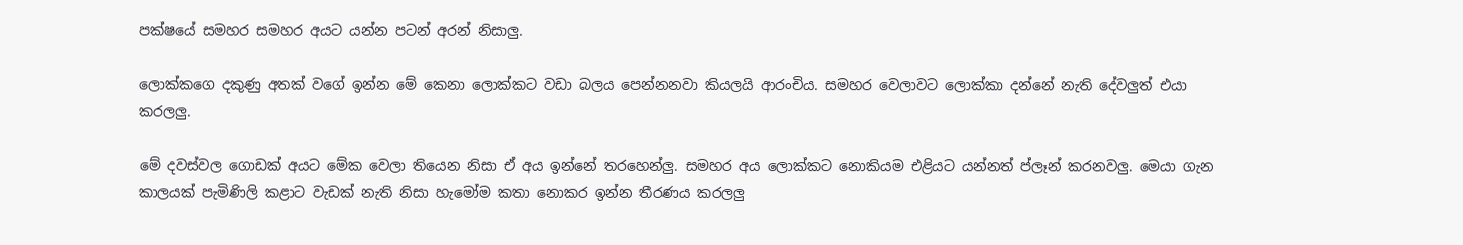පක්ෂයේ සමහර සමහර අයට යන්න පටන් අරන් නිසාලු.

ලොක්කගෙ දකුණු අතක් වගේ ඉන්න මේ කෙනා ලොක්කට වඩා බලය පෙන්නනවා කියලයි ආරංචිය. සමහර වෙලාවට ලොක්කා දන්නේ නැති දේවලුත් එයා කරලලු.

මේ දවස්වල ගොඩක් අයට මේක වෙලා තියෙන නිසා ඒ අය ඉන්නේ තරහෙන්ලු. සමහර අය ලොක්කට නොකියම එළියට යන්නත් ප්ලෑන් කරනවලු. මෙයා ගැන කාලයක් පැමිණිලි කළාට වැඩක් නැති නිසා හැමෝම කතා නොකර ඉන්න තීරණය කරලලු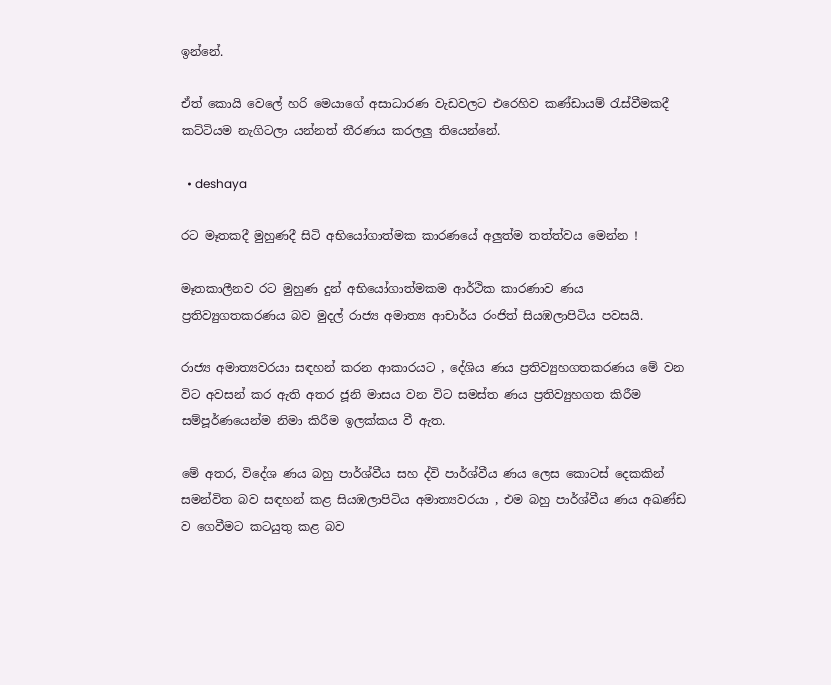ඉන්නේ.

ඒත් කොයි වෙලේ හරි මෙයාගේ අසාධාරණ වැඩවලට එරෙහිව කණ්ඩායම් රැස්වීමකදී කට්ටියම නැගිටලා යන්නත් තීරණය කරලලු තියෙන්නේ.

  • deshaya

රට මෑතකදී මුහුණදී සිටි අභියෝගාත්මක කාරණයේ අලුත්ම තත්ත්වය මෙන්න !

මෑතකාලීනව රට මුහුණ දුන් අභියෝගාත්මකම ආර්ථික කාරණාව ණය ප්‍රතිව්‍යුගතකරණය බව මුදල් රාජ්‍ය අමාත්‍ය ආචාර්ය රංජිත් සියඹලාපිටිය පවසයි.

රාජ්‍ය අමාත්‍යවරයා සඳහන් කරන ආකාරයට , දේශිය ණය ප්‍රතිව්‍යුහගතකරණය මේ වන විට අවසන් කර ඇති අතර ජූනි මාසය වන විට සමස්ත ණය ප්‍රතිව්‍යුහගත කිරීම සම්පූර්ණයෙන්ම නිමා කිරීම ඉලක්කය වී ඇත.

මේ අතර, විදේශ ණය බහු පාර්ශ්වීය සහ ද්වි පාර්ශ්වීය ණය ලෙස කොටස් දෙකකින් සමන්විත බව සඳහන් කළ සියඹලාපිටිය අමාත්‍යවරයා , එම බහු පාර්ශ්වීය ණය අඛණ්ඩ ව ගෙවීමට කටයුතු කළ බව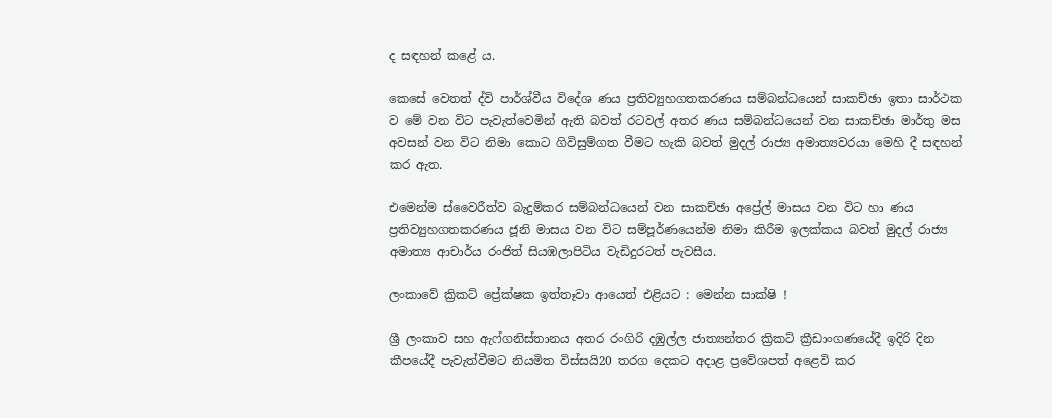ද සඳහන් කළේ ය.

කෙසේ වෙතත් ද්වි පාර්ශ්වීය විදේශ ණය ප්‍රතිව්‍යුහගතකරණය සම්බන්ධයෙන් සාකච්ඡා ඉතා සාර්ථක ව මේ වන විට පැවැත්වෙමින් ඇති බවත් රටවල් අතර ණය සම්බන්ධයෙන් වන සාකච්ඡා මාර්තු මස අවසන් වන විට නිමා කොට ගිවිසුම්ගත වීමට හැකි බවත් මුදල් රාජ්‍ය අමාත්‍යවරයා මෙහි දී සඳහන් කර ඇත.

එමෙන්ම ස්වෛරීත්ව බැදුම්කර සම්බන්ධයෙන් වන සාකච්ඡා අප්‍රේල් මාසය වන විට හා ණය ප්‍රතිව්‍යුහගතකරණය ජූනි මාසය වන විට සම්පූර්ණයෙන්ම නිමා කිරීම ඉලක්කය බවත් මුදල් රාජ්‍ය අමාත්‍ය ආචාර්ය රංජිත් සියඹලාපිටිය වැඩිදුරටත් පැවසීය.

ලංකාවේ ක්‍රිකට් ප්‍රේක්ෂක ඉත්තෑවා ආයෙත් එළියට : මෙන්න සාක්ෂි !

ශ්‍රී ලංකාව සහ ඇෆ්ගනිස්තානය අතර රංගිරි දඹුල්ල ජාත්‍යන්තර ක්‍රිකට් ක්‍රීඩාංගණයේදී ඉදිරි දින කීපයේදී පැවැත්වීමට නියමිත විස්සයි20 තරග දෙකට අදාළ ප්‍රවේශපත් අළෙවි කර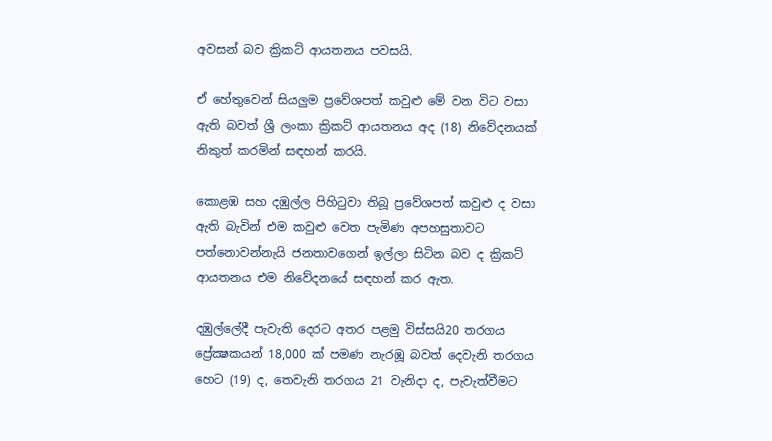අවසන් බව ක්‍රිකට් ආයතනය පවසයි.

ඒ හේතුවෙන් සියලුම ප්‍රවේශපත් කවුළු මේ වන විට වසා ඇති බවත් ශ්‍රී ලංකා ක්‍රිකට් ආයතනය අද (18) නිවේදනයක් නිකුත් කරමින් සඳහන් කරයි.

කොළඹ සහ දඹුල්ල පිහිටුවා තිබූ ප්‍රවේශපත් කවුළු ද වසා ඇති බැවින් එම කවුළු වෙත පැමිණ අපහසුතාවට පත්නොවන්නැයි ජනතාවගෙන් ඉල්ලා සිටින බව ද ක්‍රිකට් ආයතනය එම නිවේදනයේ සඳහන් කර ඇත.

දඹුල්ලේදී පැවැති දෙරට අතර පළමු විස්සයි20 තරගය ප්‍රේක්‍ෂකයන් 18,000 ක් පමණ නැරඹූ බවත් දෙවැනි තරගය හෙට (19) ද, තෙවැනි තරගය 21 වැනිදා ද, පැවැත්වීමට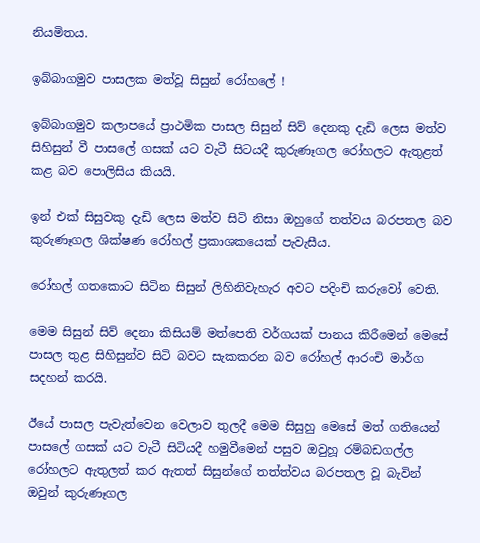නියමිතය.

ඉබ්බාගමුව පාසලක මත්වූ සිසුන් රෝහලේ !

ඉබ්බාගමුව කලාපයේ ප්‍රාථමික පාසල සිසුන් සිව් දෙනකු දැඩි ලෙස මත්ව සිහිසුන් වී පාසලේ ගසක් යට වැටී සිටයදී කුරුණෑගල රෝහලට ඇතුළත් කළ බව පොලිසිය කියයි.

ඉන් එක් සිසුවකු දැඩි ලෙස මත්ව සිටි නිසා ඔහුගේ තත්වය බරපතල බව කුරුණෑගල ශික්ෂණ රෝහල් ප්‍රකාශකයෙක් පැවැසීය.

රෝහල් ගතකොට සිටින සිසුන් ලිහිනිවැහැර අවට පදිංචි කරුවෝ වෙති.

මෙම සිසුන් සිව් දෙනා කිසියම් මත්පෙති වර්ගයක් පානය කිරීමෙන් මෙසේ පාසල තුළ සිහිසුන්ව සිටි බවට සැකකරන බව රෝහල් ආරංචි මාර්ග සදහන් කරයි.

ඊයේ පාසල පැවැත්වෙන වෙලාව තුලදී මෙම සිසුහු මෙසේ මත් ගතියෙන් පාසලේ ගසක් යට වැටී සිටියදී හමුවීමෙන් පසුව ඔවුහූ රම්බඩගල්ල රෝහලට ඇතුලත් කර ඇතත් සිසුන්ගේ තත්ත්වය බරපතල වූ බැවින් ඔවුන් කුරුණෑගල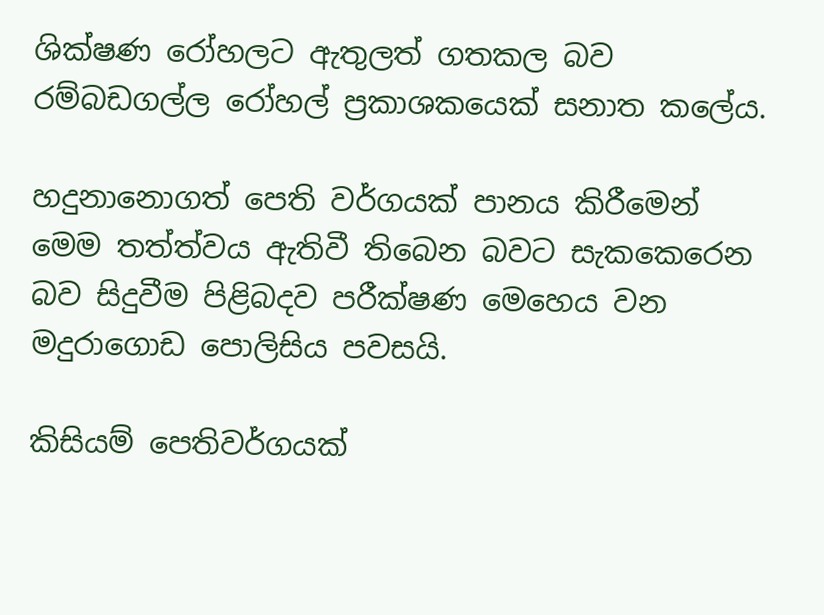ශික්ෂණ රෝහලට ඇතුලත් ගතකල බව ‍ රම්බඩගල්ල රෝහල් ප්‍රකාශකයෙක් සනාත කලේය.

හදුනානොගත් පෙති වර්ගයක් පානය කිරීමෙන් මෙම තත්ත්වය ඇතිවී තිබෙන බවට සැකකෙරෙන බව සිදුවීම පිළිබදව පරීක්ෂණ මෙහෙය වන මදුරාගොඩ පොලිසිය පවසයි.

කිසියම් පෙතිවර්ගයක්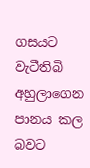ගසයට වැටීතිබි අහුලාගෙන පානය කල බවට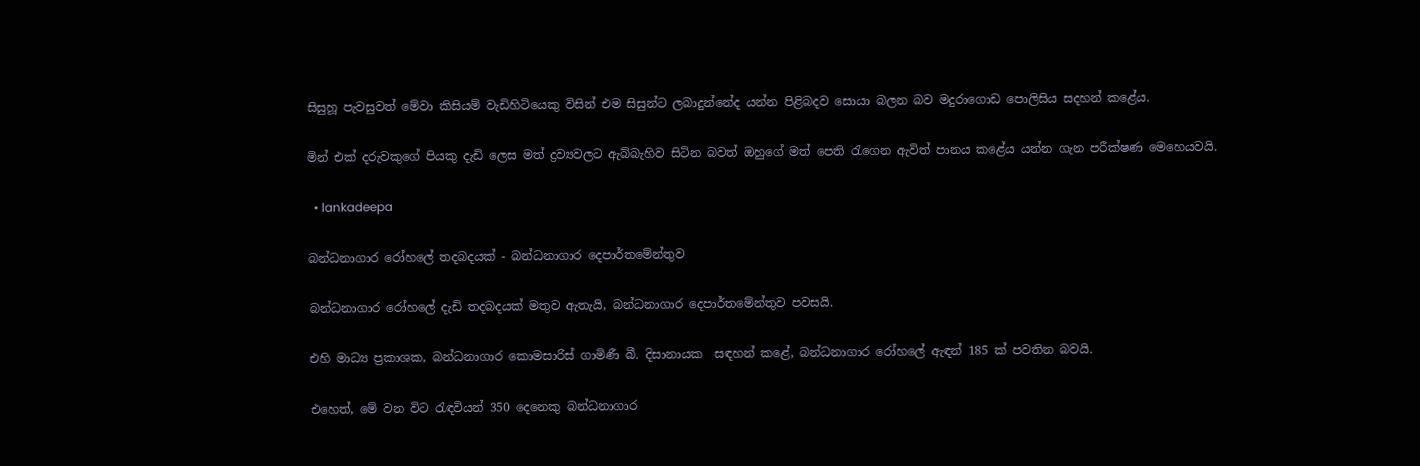සිසුහූ පැවසුවත් මේවා කිසියම් වැඩිහිටියෙකු විසින් එම සිසුන්ට ලබාදුන්නේද යන්න පිළිබදව සොයා බලන බව මදුරාගොඩ පොලිසිය සදහන් කළේය.

මින් එක් දරුවකුගේ පියකු දැඩි ලෙස මත් ද්‍රව්‍යවලට ඇබ්බැහිව සිටින බවත් ඔහුගේ මත් පෙති රැගෙන ඇවිත් පානය කළේය යන්න ගැන පරීක්ෂණ මෙහෙයවයි.

  • lankadeepa

බන්ධනාගාර රෝහලේ තදබදයක් - බන්ධනාගාර දෙපාර්තමේන්තුව

බන්ධනාගාර රෝහලේ දැඩි තදබදයක් මතුව ඇතැයි, බන්ධනාගාර දෙපාර්තමේන්තුව පවසයි.

එහි මාධ්‍ය ප්‍රකාශක, බන්ධනාගාර කොමසාරිස් ගාමිණී බී. දිසානායක  සඳහන් කළේ, බන්ධනාගාර රෝහලේ ඇඳන් 185 ක් පවතින බවයි.

එහෙත්, මේ වන විට රැඳවියන් 350 දෙනෙකු බන්ධනාගාර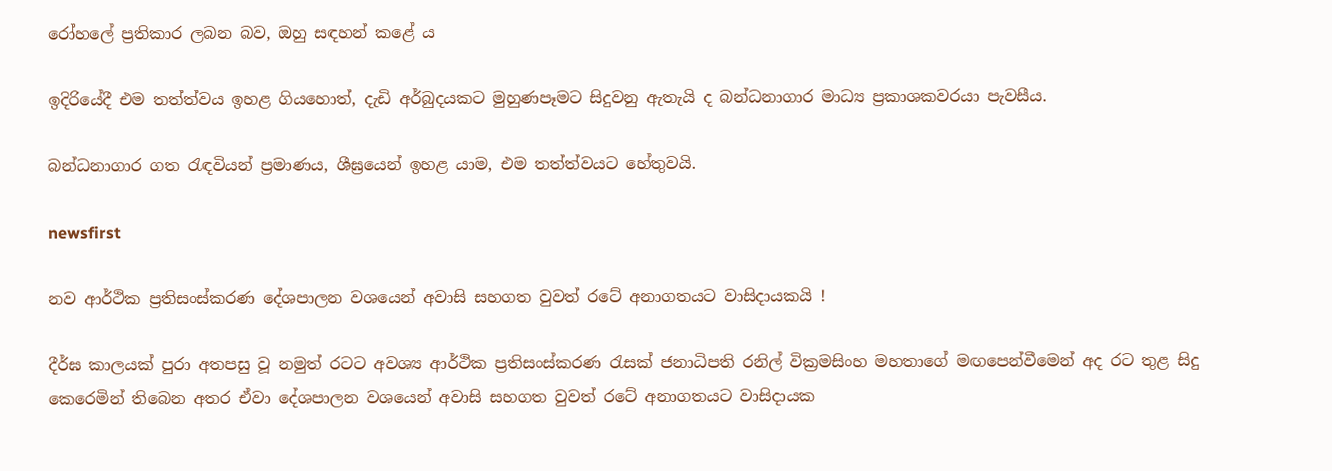රෝහලේ ප්‍රතිකාර ලබන බව, ඔහු සඳහන් කළේ ය‍

ඉදිරියේදී එම තත්ත්වය ඉහළ ගියහොත්, දැඩි අර්බුදයකට මුහුණපෑමට සිදුවනු ඇතැයි ද බන්ධනාගාර මාධ්‍ය ප්‍රකාශකවරයා පැවසීය.

බන්ධනාගාර ගත රැඳවියන් ප්‍රමාණය, ශීඝ්‍රයෙන් ඉහළ යාම, එම තත්ත්වයට හේතුවයි.

newsfirst

නව ආර්ථික ප්‍රතිසංස්කරණ දේශපාලන වශයෙන් අවාසි සහගත වුවත් රටේ අනාගතයට වාසිදායකයි !

දීර්ඝ කාලයක් පුරා අතපසු වූ නමුත් රටට අවශ්‍ය ආර්ථික ප්‍රතිසංස්කරණ රැසක් ජනාධිපති රනිල් වික්‍රමසිංහ මහතාගේ මඟපෙන්වීමෙන් අද රට තුළ සිදු කෙරෙමින් තිබෙන අතර ඒවා දේශපාලන වශයෙන් අවාසි සහගත වුවත් රටේ අනාගතයට වාසිදායක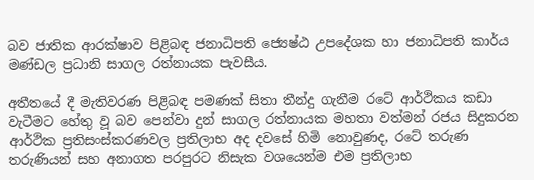බව ජාතික ආරක්ෂාව පිළිබඳ ජනාධිපති ජ්‍යෙෂ්ඨ උපදේශක හා ජනාධිපති කාර්ය මණ්ඩල ප්‍රධානි සාගල රත්නායක පැවසීය.

අතීතයේ දී මැතිවරණ පිළිබඳ පමණක් සිතා තීන්දු ගැනීම රටේ ආර්ථිකය කඩා වැටීමට හේතු වූ බව පෙන්වා දුන් සාගල රත්නායක මහතා වත්මන් රජය සිදුකරන ආර්ථික ප්‍රතිසංස්කරණවල ප්‍රතිලාභ අද දවසේ හිමි නොවුණද, රටේ තරුණ තරුණියන් සහ අනාගත පරපුරට නිසැක වශයෙන්ම එම ප්‍රතිලාභ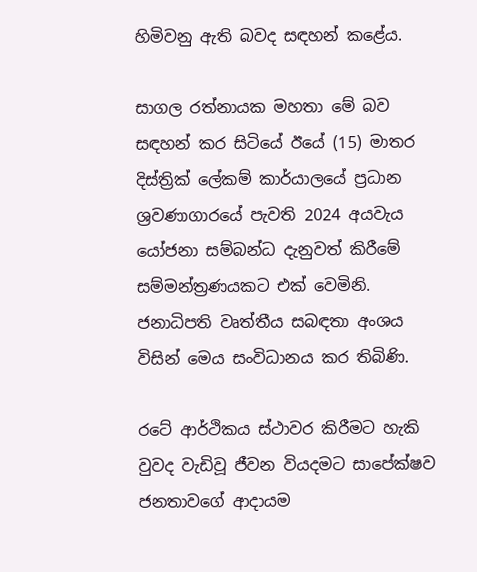හිමිවනු ඇති බවද සඳහන් කළේය.

සාගල රත්නායක මහතා මේ බව සඳහන් කර සිටියේ ඊයේ (15) මාතර දිස්ත්‍රික් ලේකම් කාර්යාලයේ ප්‍රධාන ශ්‍රවණාගාරයේ පැවති 2024 අයවැය යෝජනා සම්බන්ධ දැනුවත් කිරීමේ සම්මන්ත්‍රණයකට එක් වෙමිනි. ජනාධිපති වෘත්තීය සබඳතා අංශය විසින් මෙය සංවිධානය කර තිබිණි.

රටේ ආර්ථිකය ස්ථාවර කිරීමට හැකි වුවද වැඩිවූ ජීවන වියදමට සාපේක්ෂව ජනතාවගේ ආදායම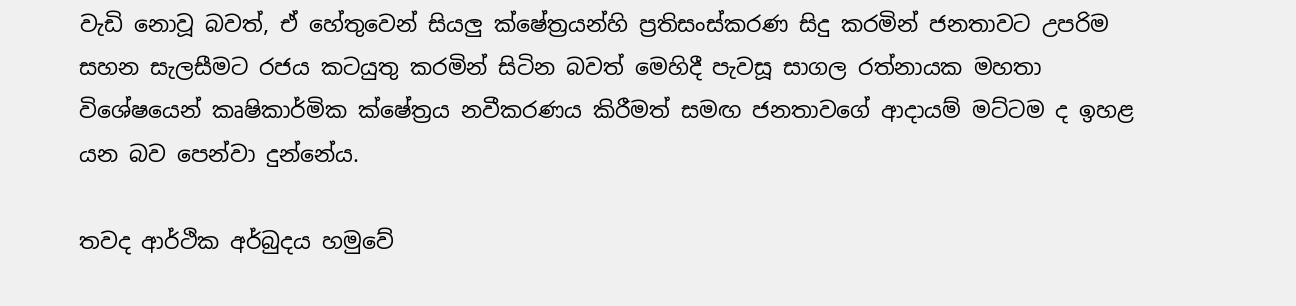වැඩි නොවූ බවත්, ඒ හේතුවෙන් සියලු ක්ෂේත්‍රයන්හි ප්‍රතිසංස්කරණ සිදු කරමින් ජනතාවට උපරිම සහන සැලසීමට රජය කටයුතු කරමින් සිටින බවත් මෙහිදී පැවසූ සාගල රත්නායක මහතා විශේෂයෙන් කෘෂිකාර්මික ක්ෂේත්‍රය නවීකරණය කිරීමත් සමඟ ජනතාවගේ ආදායම් මට්ටම ද ඉහළ යන බව පෙන්වා දුන්නේය.

තවද ආර්ථික අර්බුදය හමුවේ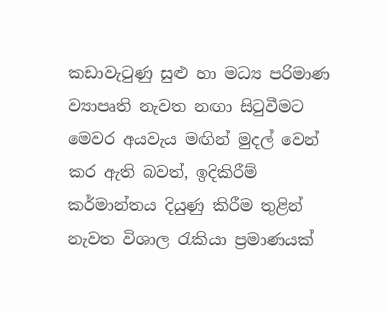කඩාවැටුණු සුළු හා මධ්‍ය පරිමාණ ව්‍යාපෘති නැවත නඟා සිටුවීමට මෙවර අයවැය මඟින් මුදල් වෙන් කර ඇති බවත්, ඉදිකිරීම් කර්මාන්තය දියුණු කිරීම තුළින් නැවත විශාල රැකියා ප්‍රමාණයක්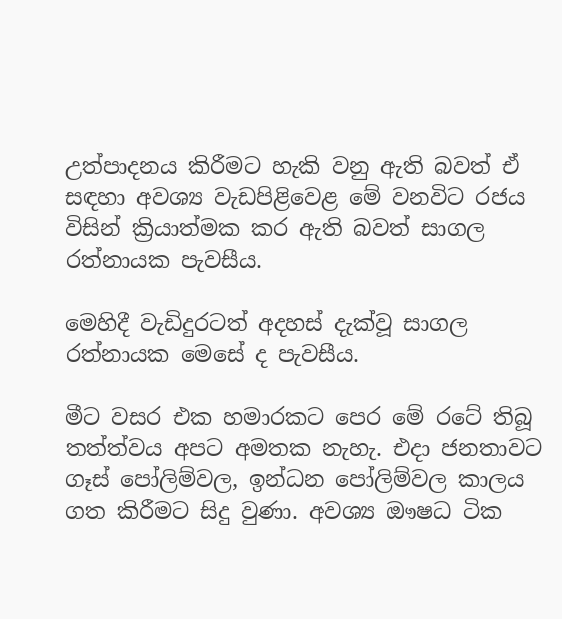උත්පාදනය කිරීමට හැකි වනු ඇති බවත් ඒ සඳහා අවශ්‍ය වැඩපිළිවෙළ මේ වනවිට රජය විසින් ක්‍රියාත්මක කර ඇති බවත් සාගල රත්නායක පැවසීය.

මෙහිදී වැඩිදුරටත් අදහස් දැක්වූ සාගල රත්නායක මෙසේ ද පැවසීය.

මීට වසර එක හමාරකට පෙර මේ රටේ තිබූ තත්ත්වය අපට අමතක නැහැ. එදා ජනතාවට ගෑස් පෝලිම්වල, ඉන්ධන පෝලිම්වල කාලය ගත කිරීමට සිදු වුණා. අවශ්‍ය ඖෂධ ටික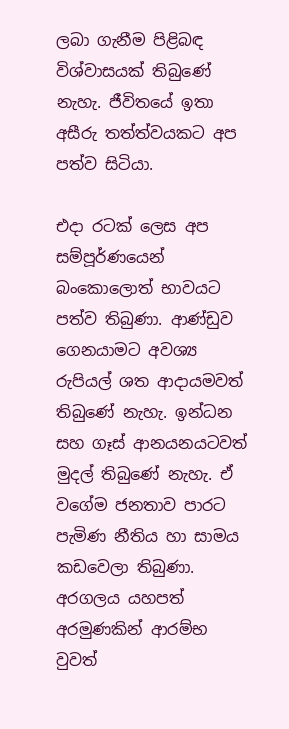ලබා ගැනීම පිළිබඳ විශ්වාසයක් තිබුණේ නැහැ. ජීවිතයේ ඉතා අසීරු තත්ත්වයකට අප පත්ව සිටියා.

එදා රටක් ලෙස අප සම්පූර්ණයෙන් බංකොලොත් භාවයට පත්ව තිබුණා. ආණ්ඩුව ගෙනයාමට අවශ්‍ය රුපියල් ශත ආදායමවත් තිබුණේ නැහැ. ඉන්ධන සහ ගෑස් ආනයනයටවත් මුදල් තිබුණේ නැහැ. ඒ වගේම ජනතාව පාරට පැමිණ නීතිය හා සාමය කඩවෙලා තිබුණා. අරගලය යහපත් අරමුණකින් ආරම්භ වුවත්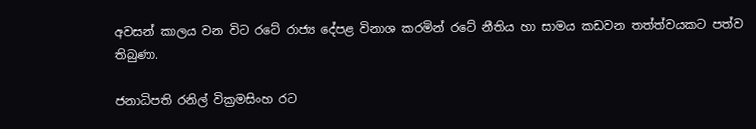අවසන් කාලය වන විට රටේ රාජ්‍ය දේපළ විනාශ කරමින් රටේ නීතිය හා සාමය කඩවන තත්ත්වයකට පත්ව තිබුණා.

ජනාධිපති රනිල් වික්‍රමසිංහ රට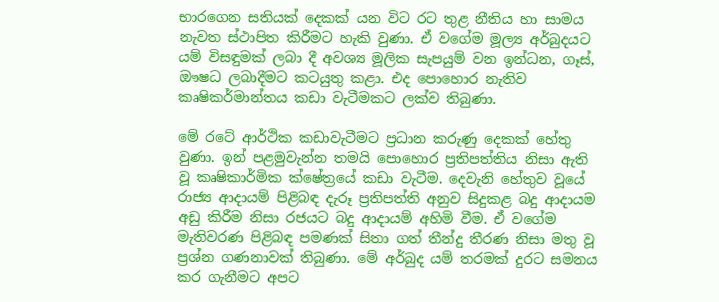භාරගෙන සතියක් දෙකක් යන විට රට තුළ නීතිය හා සාමය නැවත ස්ථාපිත කිරීමට හැකි වුණා. ඒ වගේම මූල්‍ය අර්බුදයට යම් විසඳුමක් ලබා දී අවශ්‍ය මූලික සැපයුම් වන ඉන්ධන, ගෑස්, ඖෂධ ලබාදීමට කටයුතු කළා. එද පොහොර නැතිව කෘෂිකර්මාන්තය කඩා වැටීමකට ලක්ව තිබුණා.

මේ රටේ ආර්ථික කඩාවැටීමට ප්‍රධාන කරුණු දෙකක් හේතු වුණා. ඉන් පළමුවැන්න තමයි පොහොර ප්‍රතිපත්තිය නිසා ඇති වූ කෘෂිකාර්මික ක්ෂේත්‍රයේ කඩා වැටීම. දෙවැනි හේතුව වූයේ රාජ්‍ය ආදායම් පිළිබඳ දැරූ ප්‍රතිපත්ති අනුව සිදුකළ බදු ආදායම අඩු කිරීම නිසා රජයට බදු ආදායම් අහිමි වීම. ඒ වගේම මැතිවරණ පිළිබඳ පමණක් සිතා ගත් තීන්දු තීරණ නිසා මතු වූ ප්‍රශ්න ගණනාවක් තිබුණා. මේ අර්බුද යම් තරමක් දුරට සමනය කර ගැනීමට අපට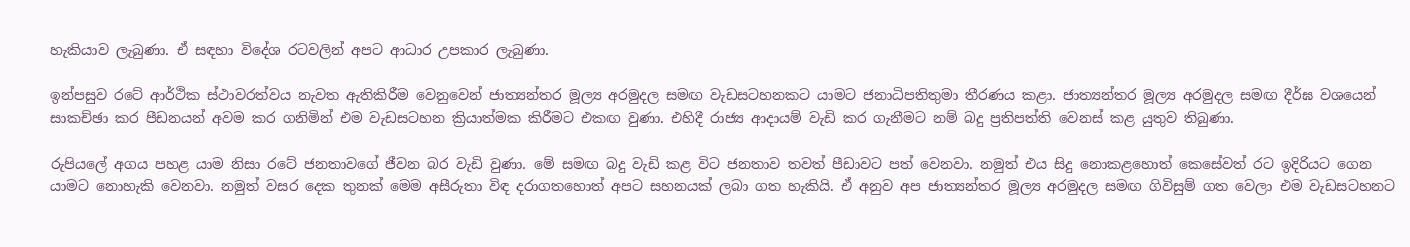හැකියාව ලැබුණා. ඒ සඳහා විදේශ රටවලින් අපට ආධාර උපකාර ලැබුණා.

ඉන්පසුව රටේ ආර්ථික ස්ථාවරත්වය නැවත ඇතිකිරීම වෙනුවෙන් ජාත්‍යන්තර මූල්‍ය අරමුදල සමඟ වැඩසටහනකට යාමට ජනාධිපතිතුමා තීරණය කළා. ජාත්‍යන්තර මූල්‍ය අරමුදල සමඟ දීර්ඝ වශයෙන් සාකච්ඡා කර පීඩනයන් අවම කර ගනිමින් එම වැඩසටහන ක්‍රියාත්මක කිරීමට එකඟ වුණා. එහිදී රාජ්‍ය ආදායම් වැඩි කර ගැනීමට නම් බදු ප්‍රතිපත්ති වෙනස් කළ යුතුව තිබුණා.

රුපියලේ අගය පහළ යාම නිසා රටේ ජනතාවගේ ජීවන බර වැඩි වුණා. මේ සමඟ බදු වැඩි කළ විට ජනතාව තවත් පීඩාවට පත් වෙනවා. නමුත් එය සිදු නොකළහොත් කෙසේවත් රට ඉදිරියට ගෙන යාමට නොහැකි වෙනවා. නමුත් වසර දෙක තුනක් මෙම අසීරුතා විඳ දරාගතහොත් අපට සහනයක් ලබා ගත හැකියි. ඒ අනුව අප ජාත්‍යන්තර මූල්‍ය අරමුදල සමඟ ගිවිසුම් ගත වෙලා එම වැඩසටහනට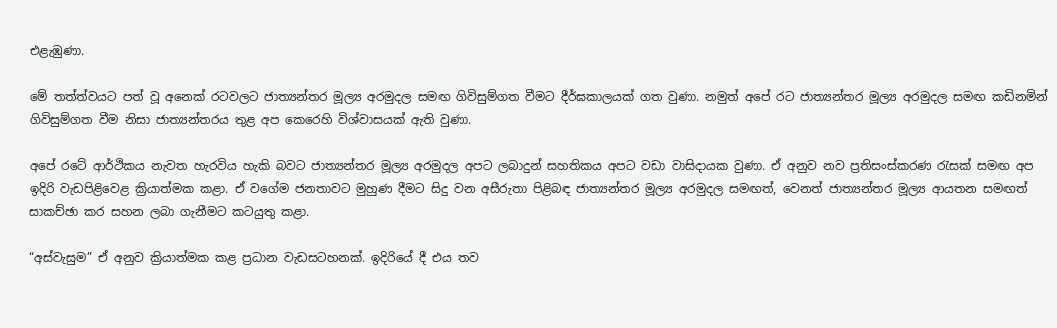එළැඹුණා.

මේ තත්ත්වයට පත් වූ අනෙක් රටවලට ජාත්‍යන්තර මූල්‍ය අරමුදල සමඟ ගිවිසුම්ගත වීමට දීර්ඝකාලයක් ගත වුණා. නමුත් අපේ රට ජාත්‍යන්තර මූල්‍ය අරමුදල සමඟ කඩිනමින් ගිවිසුම්ගත වීම නිසා ජාත්‍යන්තරය තුළ අප කෙරෙහි විශ්වාසයක් ඇති වුණා.

අපේ රටේ ආර්ථිකය නැවත හැරවිය හැකි බවට ජාත්‍යන්තර මූල්‍ය අරමුදල අපට ලබාදුන් සහතිකය අපට වඩා වාසිදායක වුණා. ඒ අනුව නව ප්‍රතිසංස්කරණ රැසක් සමඟ අප ඉදිරි වැඩපිළිවෙළ ක්‍රියාත්මක කළා. ඒ වගේම ජනතාවට මුහුණ දීමට සිදු වන අසීරුතා පිළිබඳ ජාත්‍යන්තර මූල්‍ය අරමුදල සමඟත්, වෙනත් ජාත්‍යන්තර මූල්‍ය ආයතන සමඟත් සාකච්ඡා කර සහන ලබා ගැනීමට කටයුතු කළා.

“අස්වැසුම” ඒ අනුව ක්‍රියාත්මක කළ ප්‍රධාන වැඩසටහනක්. ඉදිරියේ දී එය තව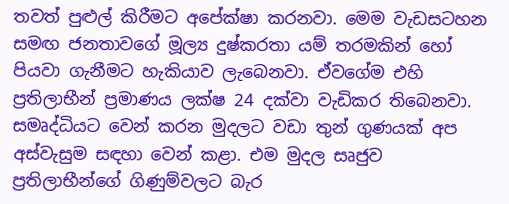තවත් පුළුල් කිරීමට අපේක්ෂා කරනවා. මෙම වැඩසටහන සමඟ ජනතාවගේ මූල්‍ය දුෂ්කරතා යම් තරමකින් හෝ පියවා ගැනීමට හැකියාව ලැබෙනවා. ඒවගේම එහි ප්‍රතිලාභීන් ප්‍රමාණය ලක්ෂ 24 දක්වා වැඩිකර තිබෙනවා. සමෘද්ධියට වෙන් කරන මුදලට වඩා තුන් ගුණයක් අප අස්වැසුම සඳහා වෙන් කළා. එම මුදල සෘජුව ප්‍රතිලාභීන්ගේ ගිණුම්වලට බැර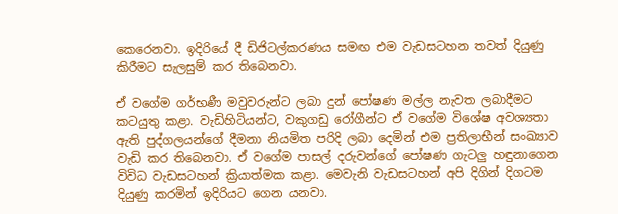කෙරෙනවා. ඉදිරියේ දී ඩිජිටල්කරණය සමඟ එම වැඩසටහන තවත් දියුණු කිරීමට සැලසුම් කර තිබෙනවා.

ඒ වගේම ගර්භණී මවුවරුන්ට ලබා දුන් පෝෂණ මල්ල නැවත ලබාදීමට කටයුතු කළා. වැඩිහිටියන්ට, වකුගඩු රෝගීන්ට ඒ වගේම විශේෂ අවශ්‍යතා ඇති පුද්ගලයන්ගේ දීමනා නියමිත පරිදි ලබා දෙමින් එම ප්‍රතිලාභීන් සංඛ්‍යාව වැඩි කර තිබෙනවා. ඒ වගේම පාසල් දරුවන්ගේ පෝෂණ ගැටලු හඳුනාගෙන විවිධ වැඩසටහන් ක්‍රියාත්මක කළා. මෙවැනි වැඩසටහන් අපි දිගින් දිගටම දියුණු කරමින් ඉදිරියට ගෙන යනවා.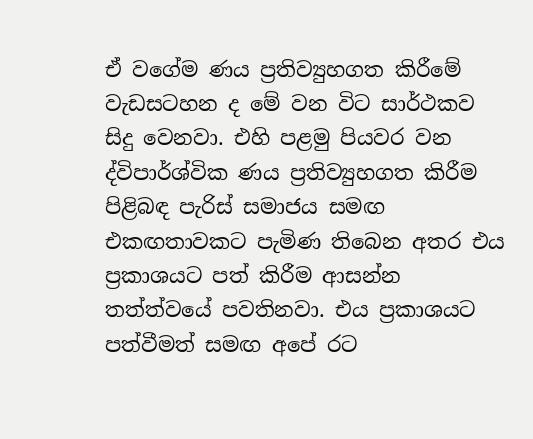ඒ වගේම ණය ප්‍රතිව්‍යුහගත කිරීමේ වැඩසටහන ද මේ වන විට සාර්ථකව සිදු වෙනවා. එහි පළමු පියවර වන ද්විපාර්ශ්වික ණය ප්‍රතිව්‍යුහගත කිරීම පිළිබඳ පැරිස් සමාජය සමඟ එකඟතාවකට පැමිණ තිබෙන අතර එය ප්‍රකාශයට පත් කිරීම ආසන්න තත්ත්වයේ පවතිනවා. එය ප්‍රකාශයට පත්වීමත් සමඟ අපේ රට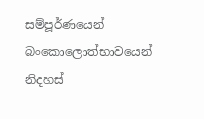සම්පූර්ණයෙන් බංකොලොත්භාවයෙන් නිදහස්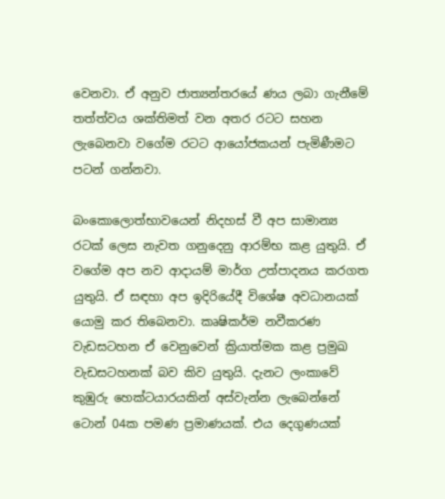වෙනවා. ඒ අනුව ජාත්‍යන්තරයේ ණය ලබා ගැනීමේ තත්ත්වය ශක්තිමත් වන අතර රටට සහන ලැබෙනවා වගේම රටට ආයෝජකයන් පැමිණීමට පටන් ගන්නවා.

බංකොලොත්භාවයෙන් නිදහස් වී අප සාමාන්‍ය රටක් ලෙස නැවත ගනුදෙනු ආරම්භ කළ යුතුයි. ඒ වගේම අප නව ආදායම් මාර්ග උත්පාදනය කරගත යුතුයි. ඒ සඳහා අප ඉදිරියේදී විශේෂ අවධානයක් යොමු කර තිබෙනවා. කෘෂිකර්ම නවීකරණ වැඩසටහන ඒ වෙනුවෙන් ක්‍රියාත්මක කළ ප්‍රමුඛ වැඩසටහනක් බව කිව යුතුයි. දැනට ලංකාවේ කුඹුරු හෙක්ටයාරයකින් අස්වැන්න ලැබෙන්නේ ටොන් 04ක පමණ ප්‍රමාණයක්. එය දෙගුණයක්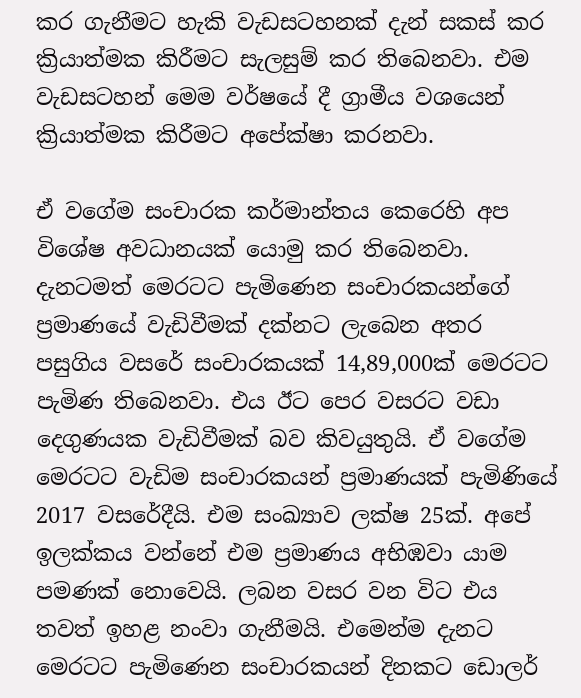කර ගැනීමට හැකි වැඩසටහනක් දැන් සකස් කර ක්‍රියාත්මක කිරීමට සැලසුම් කර තිබෙනවා. එම වැඩසටහන් මෙම වර්ෂයේ දී ග්‍රාමීය වශයෙන් ක්‍රියාත්මක කිරීමට අපේක්ෂා කරනවා.

ඒ වගේම සංචාරක කර්මාන්තය කෙරෙහි අප විශේෂ අවධානයක් යොමු කර තිබෙනවා. දැනටමත් මෙරටට පැමිණෙන සංචාරකයන්ගේ ප්‍රමාණයේ වැඩිවීමක් දක්නට ලැබෙන අතර පසුගිය වසරේ සංචාරකයක් 14,89,000ක් මෙරටට පැමිණ තිබෙනවා. එය ඊට පෙර වසරට වඩා දෙගුණයක වැඩිවීමක් බව කිවයුතුයි. ඒ වගේම මෙරටට වැඩිම සංචාරකයන් ප්‍රමාණයක් පැමිණියේ 2017 වසරේදීයි. එම සංඛ්‍යාව ලක්ෂ 25ක්. අපේ ඉලක්කය වන්නේ එම ප්‍රමාණය අභිඹවා යාම පමණක් නොවෙයි. ලබන වසර වන විට එය තවත් ඉහළ නංවා ගැනීමයි. එමෙන්ම දැනට මෙරටට පැමිණෙන සංචාරකයන් දිනකට ඩොලර්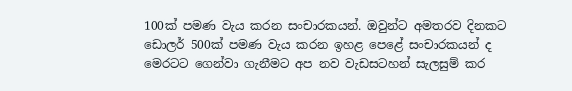100ක් පමණ වැය කරන සංචාරකයන්. ඔවුන්ට අමතරව දිනකට ඩොලර් 500ක් පමණ වැය කරන ඉහළ පෙළේ සංචාරකයන් ද මෙරටට ගෙන්වා ගැනීමට අප නව වැඩසටහන් සැලසුම් කර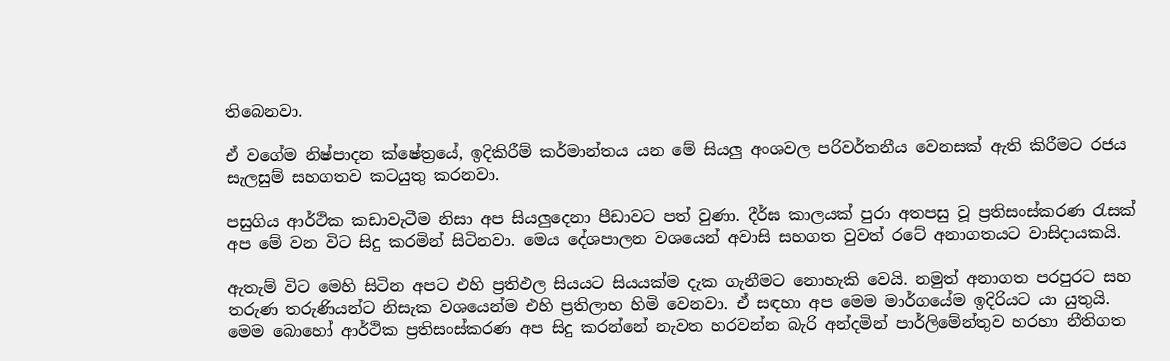තිබෙනවා.

ඒ වගේම නිෂ්පාදන ක්ෂේත්‍රයේ, ඉදිකිරීම් කර්මාන්තය යන මේ සියලු අංශවල පරිවර්තනීය වෙනසක් ඇති කිරීමට රජය සැලසුම් සහගතව කටයුතු කරනවා.

පසුගිය ආර්ථික කඩාවැටීම නිසා අප සියලුදෙනා පීඩාවට පත් වුණා. දීර්ඝ කාලයක් පුරා අතපසු වූ ප්‍රතිසංස්කරණ රැසක් අප මේ වන විට සිදු කරමින් සිටිනවා. මෙය දේශපාලන වශයෙන් අවාසි සහගත වුවත් රටේ අනාගතයට වාසිදායකයි.

ඇතැම් විට මෙහි සිටින අපට එහි ප්‍රතිඵල සියයට සියයක්ම දැක ගැනීමට නොහැකි වෙයි. නමුත් අනාගත පරපුරට සහ තරුණ තරුණියන්ට නිසැක වශයෙන්ම එහි ප්‍රතිලාභ හිමි වෙනවා. ඒ සඳහා අප මෙම මාර්ගයේම ඉදිරියට යා යුතුයි. මෙම බොහෝ ආර්ථික ප්‍රතිසංස්කරණ අප සිදු කරන්නේ නැවත හරවන්න බැරි අන්දමින් පාර්ලිමේන්තුව හරහා නීතිගත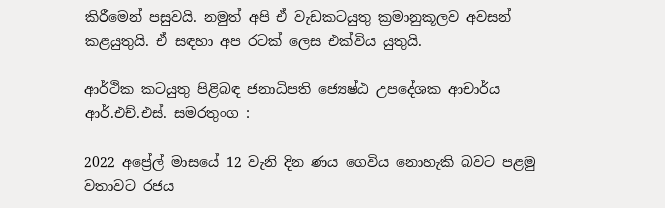කිරීමෙන් පසුවයි. නමුත් අපි ඒ වැඩකටයුතු ක්‍රමානුකූලව අවසන් කළයුතුයි. ඒ සඳහා අප රටක් ලෙස එක්විය යුතුයි.

ආර්ථික කටයුතු පිළිබඳ ජනාධිපති ජ්‍යෙෂ්ඨ උපදේශක ආචාර්ය ආර්.එච්.එස්. සමරතුංග :

2022 අප්‍රේල් මාසයේ 12 වැනි දින ණය ගෙවිය නොහැකි බවට පළමු වතාවට රජය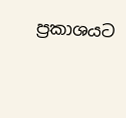ප්‍රකාශයට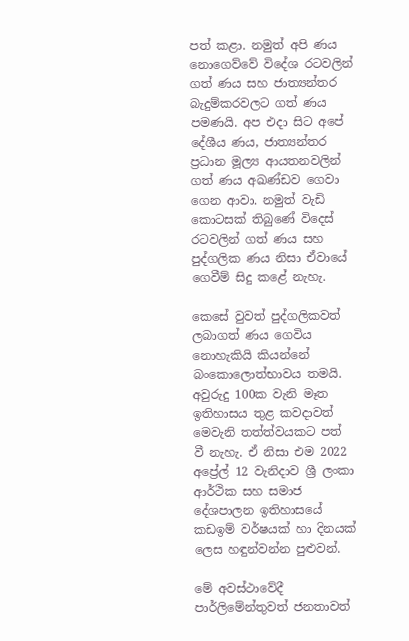පත් කළා. නමුත් අපි ණය නොගෙව්වේ විදේශ රටවලින් ගත් ණය සහ ජාත්‍යන්තර බැදුම්කරවලට ගත් ණය පමණයි. අප එදා සිට අපේ දේශීය ණය, ජාත්‍යන්තර ප්‍රධාන මූල්‍ය ආයතනවලින් ගත් ණය අඛණ්ඩව ගෙවා ගෙන ආවා. නමුත් වැඩි කොටසක් තිබුණේ විදෙස් රටවලින් ගත් ණය සහ පුද්ගලික ණය නිසා ඒවායේ ගෙවීම් සිදු කළේ නැහැ.

කෙසේ වුවත් පුද්ගලිකවත් ලබාගත් ණය ගෙවිය නොහැකියි කියන්නේ බංකොලොත්භාවය තමයි. අවුරුදු 100ක වැනි මෑත ඉතිහාසය තුළ කවදාවත් මෙවැනි තත්ත්වයකට පත් වී නැහැ. ඒ නිසා එම 2022 අප්‍රේල් 12 වැනිදාව ශ්‍රී ලංකා ආර්ථික සහ සමාජ දේශපාලන ඉතිහාසයේ කඩඉම් වර්ෂයක් හා දිනයක් ලෙස හඳුන්වන්න පුළුවන්.

මේ අවස්ථාවේදී පාර්ලිමේන්තුවත් ජනතාවත්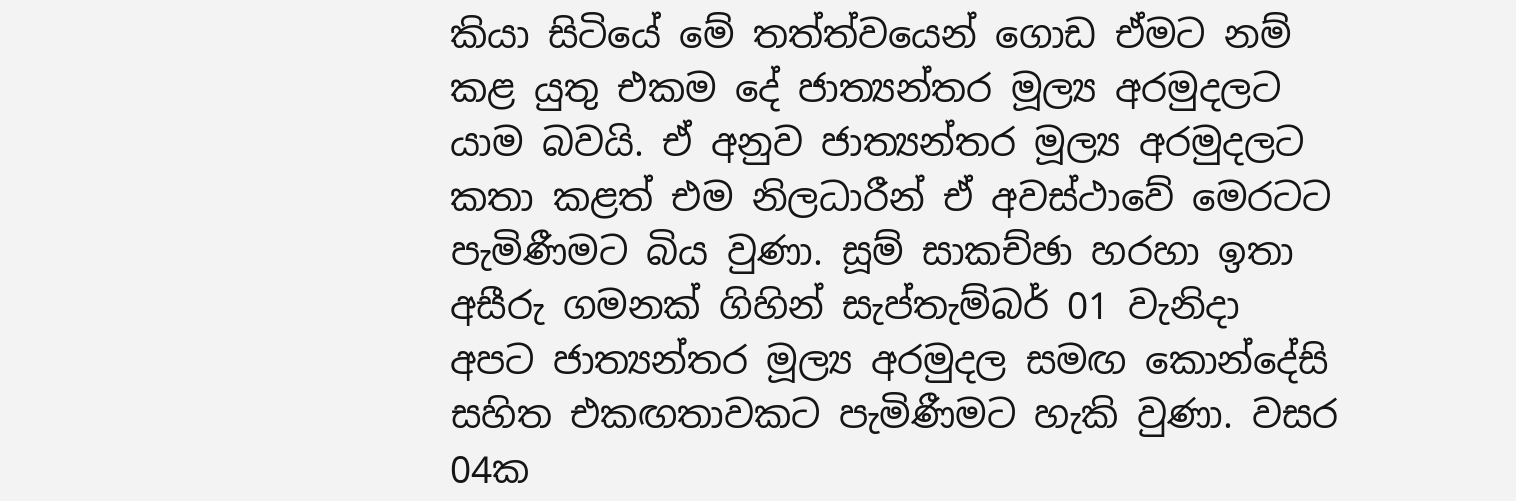කියා සිටියේ මේ තත්ත්වයෙන් ගොඩ ඒමට නම් කළ යුතු එකම දේ ජාත්‍යන්තර මූල්‍ය අරමුදලට යාම බවයි. ඒ අනුව ජාත්‍යන්තර මූල්‍ය අරමුදලට කතා කළත් එම නිලධාරීන් ඒ අවස්ථාවේ මෙරටට පැමිණීමට බිය වුණා. සූම් සාකච්ඡා හරහා ඉතා අසීරු ගමනක් ගිහින් සැප්තැම්බර් 01 වැනිදා අපට ජාත්‍යන්තර මූල්‍ය අරමුදල සමඟ කොන්දේසි සහිත එකඟතාවකට පැමිණීමට හැකි වුණා. වසර 04ක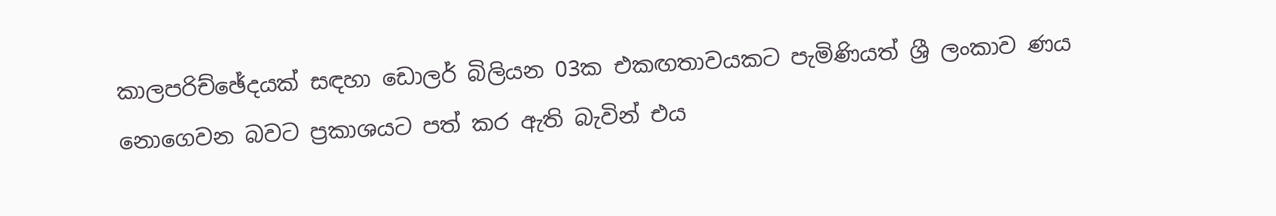කාලපරිච්ඡේදයක් සඳහා ඩොලර් බිලියන 03ක එකඟතාවයකට පැමිණියත් ශ්‍රී ලංකාව ණය නොගෙවන බවට ප්‍රකාශයට පත් කර ඇති බැවින් එය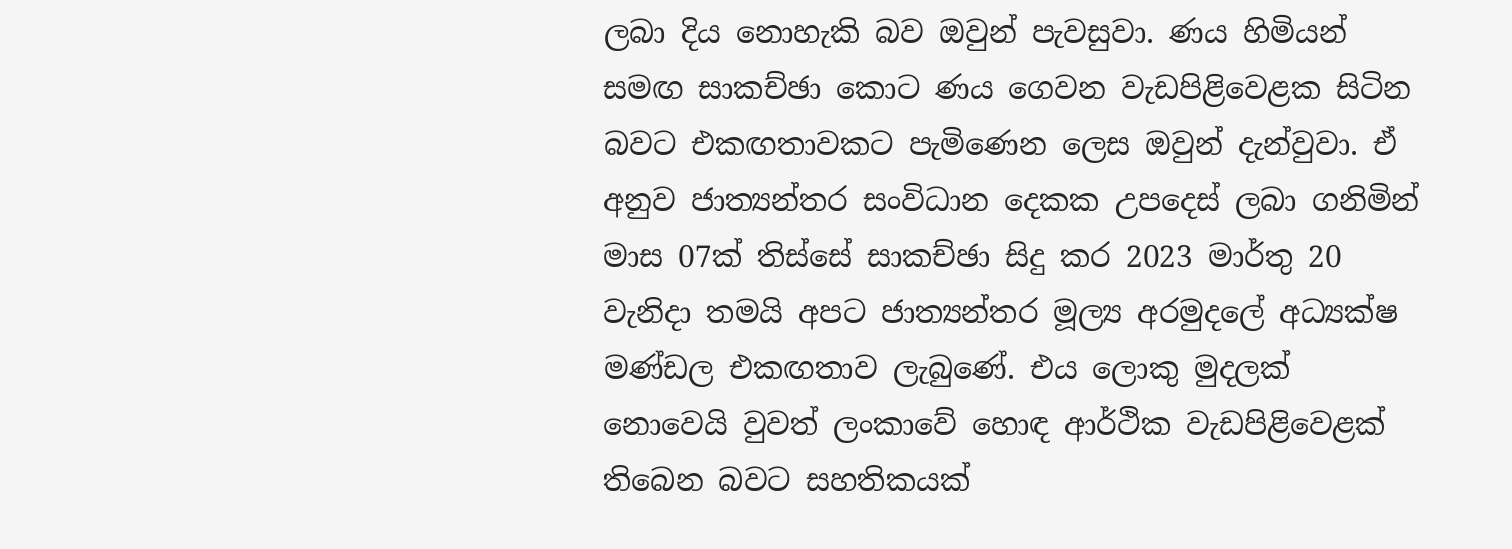ලබා දිය නොහැකි බව ඔවුන් පැවසුවා. ණය හිමියන් සමඟ සාකච්ඡා කොට ණය ගෙවන වැඩපිළිවෙළක සිටින බවට එකඟතාවකට පැමිණෙන ලෙස ඔවුන් දැන්වුවා. ඒ අනුව ජාත්‍යන්තර සංවිධාන දෙකක උපදෙස් ලබා ගනිමින් මාස 07ක් තිස්සේ සාකච්ඡා සිදු කර 2023 මාර්තු 20 වැනිදා තමයි අපට ජාත්‍යන්තර මූල්‍ය අරමුදලේ අධ්‍යක්ෂ මණ්ඩල එකඟතාව ලැබුණේ. එය ලොකු මුදලක් නොවෙයි වුවත් ලංකාවේ හොඳ ආර්ථික වැඩපිළිවෙළක් තිබෙන බවට සහතිකයක්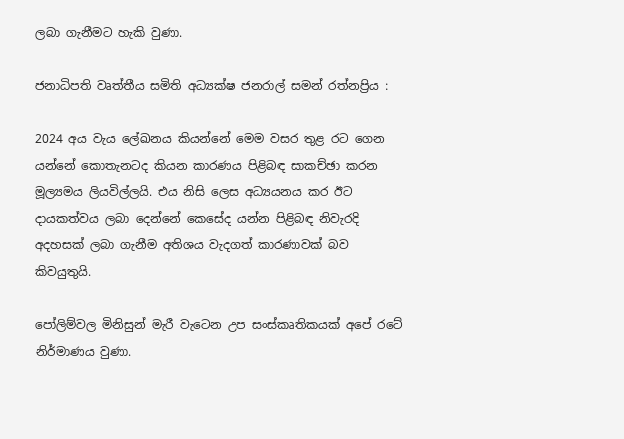ලබා ගැනීමට හැකි වුණා.

ජනාධිපති වෘත්තීය සමිති අධ්‍යක්ෂ ජනරාල් සමන් රත්නප්‍රිය :

2024 අය වැය ලේඛනය කියන්නේ මෙම වසර තුළ රට ගෙන යන්නේ කොතැනටද කියන කාරණය පිළිබඳ සාකච්ඡා කරන මූල්‍යමය ලියවිල්ලයි. එය නිසි ලෙස අධ්‍යයනය කර ඊට දායකත්වය ලබා දෙන්නේ කෙසේද යන්න පිළිබඳ නිවැරදි අදහසක් ලබා ගැනීම අතිශය වැදගත් කාරණාවක් බව කිවයුතුයි.

පෝලිම්වල මිනිසුන් මැරී වැටෙන උප සංස්කෘතිකයක් අපේ රටේ නිර්මාණය වුණා.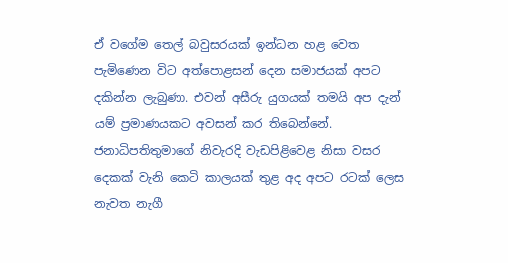ඒ වගේම තෙල් බවුසරයක් ඉන්ධන හළ වෙත පැමිණෙන විට අත්පොළසන් දෙන සමාජයක් අපට දකින්න ලැබුණා. එවන් අසීරු යුගයක් තමයි අප දැන් යම් ප්‍රමාණයකට අවසන් කර තිබෙන්නේ. ජනාධිපතිතුමාගේ නිවැරදි වැඩපිළිවෙළ නිසා වසර දෙකක් වැනි කෙටි කාලයක් තුළ අද අපට රටක් ලෙස නැවත නැගී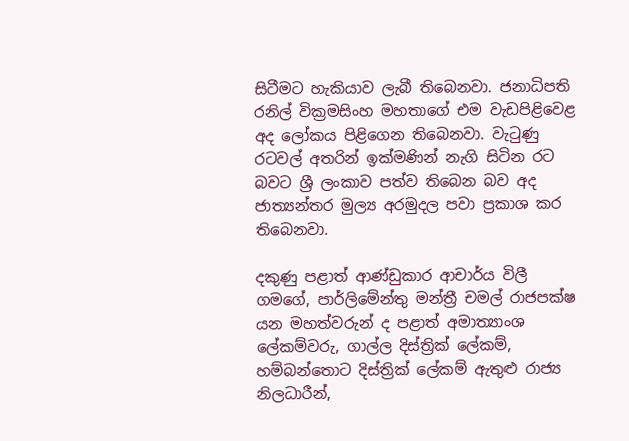සිටීමට හැකියාව ලැබී තිබෙනවා. ජනාධිපති රනිල් වික්‍රමසිංහ මහතාගේ එම වැඩපිළිවෙළ අද ලෝකය පිළිගෙන තිබෙනවා. වැටුණු රටවල් අතරින් ඉක්මණින් නැගි සිටින රට බවට ශ්‍රී ලංකාව පත්ව තිබෙන බව අද ජාත්‍යන්තර මුල්‍ය අරමුදල පවා ප්‍රකාශ කර තිබෙනවා.

දකුණු පළාත් ආණ්ඩුකාර ආචාර්ය විලී ගමගේ, පාර්ලිමේන්තු මන්ත්‍රී චමල් රාජපක්ෂ යන මහත්වරුන් ද පළාත් අමාත්‍යාංශ ලේකම්වරු, ගාල්ල දිස්ත්‍රික් ලේකම්, හම්බන්තොට දිස්ත්‍රික් ලේකම් ඇතුළු රාජ්‍ය නිලධාරීන්,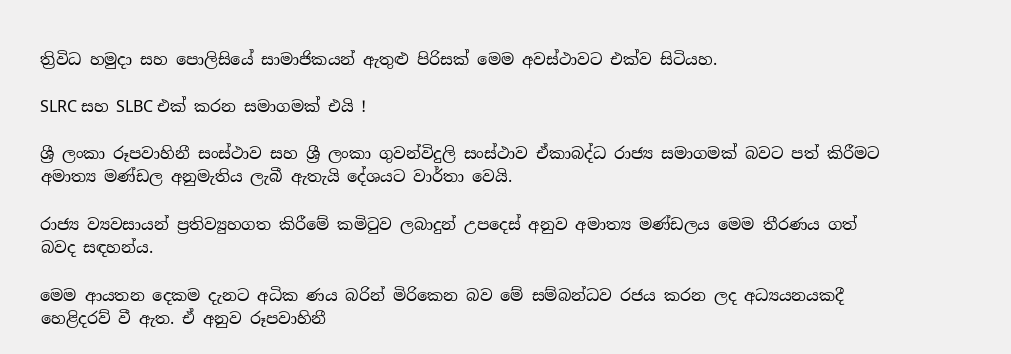ත්‍රිවිධ හමුදා සහ පොලිසියේ සාමාජිකයන් ඇතුළු පිරිසක් මෙම අවස්ථාවට එක්ව සිටියහ.

SLRC සහ SLBC එක් කරන සමාගමක් එයි !

ශ්‍රී ලංකා රූපවාහිනී සංස්ථාව සහ ශ්‍රී ලංකා ගුවන්විදුලි සංස්ථාව ඒකාබද්ධ රාජ්‍ය සමාගමක් බවට පත් කිරීමට අමාත්‍ය මණ්ඩල අනුමැතිය ලැබී ඇතැයි දේශයට වාර්තා වෙයි.

රාජ්‍ය ව්‍යවසායන් ප්‍රතිව්‍යුහගත කිරීමේ කමිටුව ලබාදුන් උපදෙස් අනුව අමාත්‍ය මණ්ඩලය මෙම තීරණය ගත් බවද සඳහන්ය.

මෙම ආයතන දෙකම දැනට අධික ණය බරින් මිරිකෙන බව මේ සම්බන්ධව රජය කරන ලද අධ්‍යයනයකදී හෙළිදරව් වී ඇත. ඒ අනුව රූපවාහිනී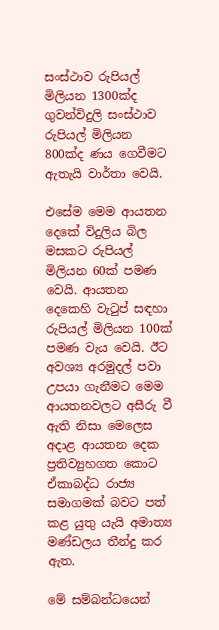සංස්ථාව රුපියල් මිලියන 1300ක්ද ගුවන්විදුලි සංස්ථාව රුපියල් මිලියන 800ක්ද ණය ගෙවීමට ඇතැයි වාර්තා වෙයි.

එසේම මෙම ආයතන දෙකේ විදුලිය බිල මසකට රුපියල් මිලියන 60ක් පමණ වෙයි. ආයතන දෙකෙහි වැටුප් සඳහා රුපියල් මිලියන 100ක් පමණ වැය වෙයි. ඊට අවශ්‍ය අරමුදල් පවා උපයා ගැනීමට මෙම ආයතනවලට අසීරු වී ඇති නිසා මෙලෙස අදාළ ආයතන දෙක ප්‍රතිව්‍යුහගත කොට ඒකාබද්ධ රාජ්‍ය සමාගමක් බවට පත් කළ යුතු යැයි අමාත්‍ය මණ්ඩලය තීන්දු කර ඇත.

මේ සම්බන්ධයෙන්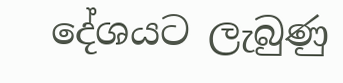දේශයට ලැබුණු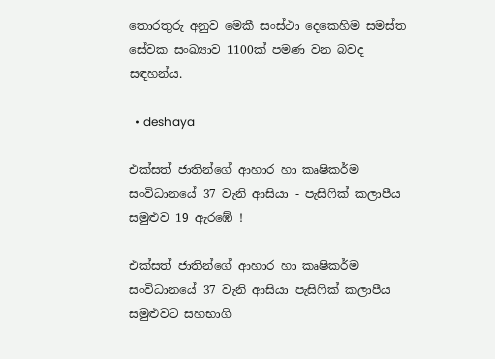තොරතුරු අනුව මෙකී සංස්ථා දෙකෙහිම සමස්ත සේවක සංඛ්‍යාව 1100ක් පමණ වන බවද සඳහන්ය.

  • deshaya

එක්සත් ජාතින්ගේ ආහාර හා කෘෂිකර්ම සංවිධානයේ 37 වැනි ආසියා - පැසිෆික් කලාපීය සමුළුව 19 ඇරඹේ !

එක්සත් ජාතින්ගේ ආහාර හා කෘෂිකර්ම සංවිධානයේ 37 වැනි ආසියා පැසිෆික් කලාපීය සමුළුවට සහභාගි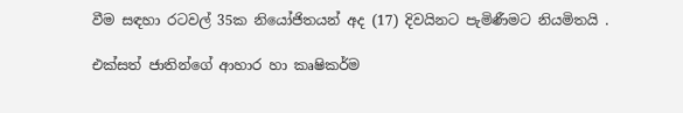වීම සඳහා රටවල් 35ක නියෝජිතයන් අද (17) දිවයිනට පැමිණීමට නියමිතයි .

එක්සත් ජාතින්ගේ ආහාර හා කෘෂිකර්ම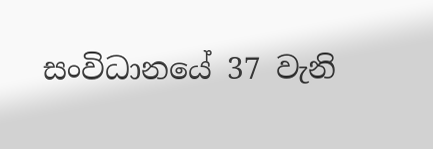සංවිධානයේ 37 වැනි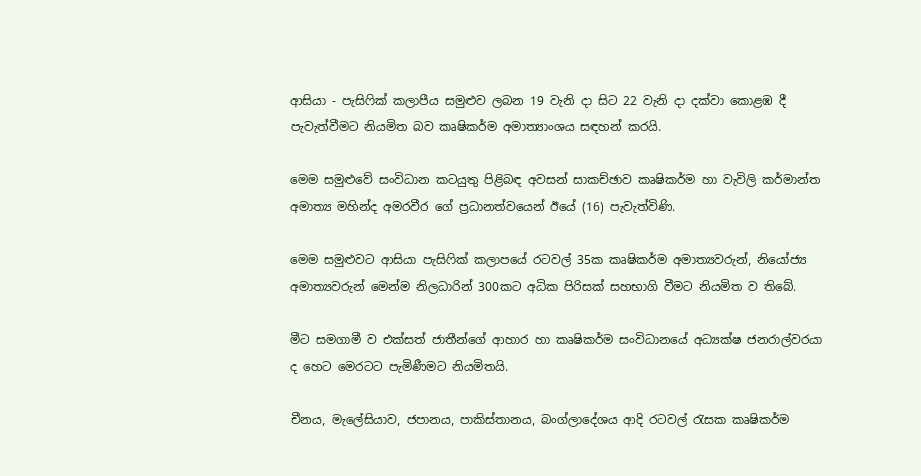ආසියා - පැසිෆික් කලාපීය සමුළුව ලබන 19 වැනි දා සිට 22 වැනි දා දක්වා කොළඹ දී පැවැත්වීමට නියමිත බව කෘෂිකර්ම අමාත්‍යාංශය සඳහන් කරයි.

මෙම සමුළුවේ සංවිධාන කටයුතු පිළිබඳ අවසන් සාකච්ඡාව කෘෂිකර්ම හා වැවිලි කර්මාන්ත අමාත්‍ය මහින්ද අමරවීර ගේ ප්‍රධානත්වයෙන් ඊයේ (16) පැවැත්විණි.

මෙම සමුළුවට ආසියා පැසිෆික් කලාපයේ රටවල් 35ක කෘෂිකර්ම අමාත්‍යවරුන්, නියෝජ්‍ය අමාත්‍යවරුන් මෙන්ම නිලධාරින් 300කට අධික පිරිසක් සහභාගි වීමට නියමිත ව තිබේ.

මීට සමගාමී ව එක්සත් ජාතීන්ගේ ආහාර හා කෘෂිකර්ම සංවිධානයේ අධ්‍යක්ෂ ජනරාල්වරයා ද හෙට මෙරටට පැමිණීමට නියමිතයි.

චීනය, මැලේසියාව, ජපානය, පාකිස්තානය, බංග්ලාදේශය ආදි රටවල් රැසක කෘෂිකර්ම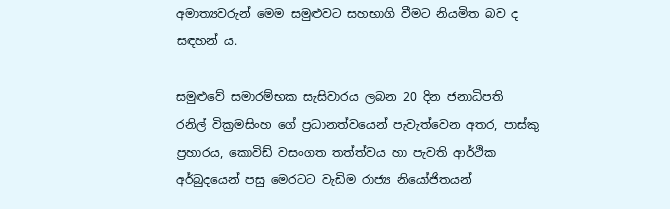අමාත්‍යවරුන් මෙම සමුළුවට සහභාගි වීමට නියමිත බව ද සඳහන් ය.

සමුළුවේ සමාරම්භක සැසිවාරය ලබන 20 දින ජනාධිපති රනිල් වික්‍රමසිංහ ගේ ප්‍රධානත්වයෙන් පැවැත්වෙන අතර, පාස්කු ප්‍රහාරය, කොවිඩ් වසංගත තත්ත්වය හා පැවති ආර්ථික අර්බුදයෙන් පසු මෙරටට වැඩිම රාජ්‍ය නියෝජිතයන්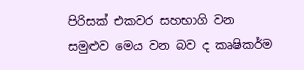පිරිසක් එකවර සහභාගි වන සමුළුව මෙය වන බව ද කෘෂිකර්ම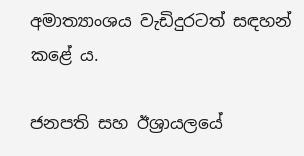අමාත්‍යාංශය වැඩිදුරටත් සඳහන් කළේ ය.

ජනපති සහ ඊශ්‍රායලයේ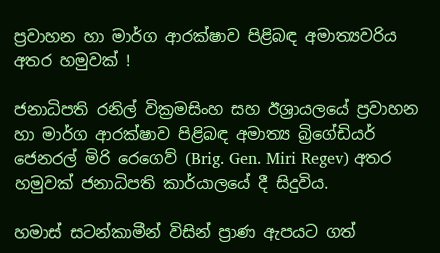ප්‍රවාහන හා මාර්ග ආරක්ෂාව පිළිබඳ අමාත්‍යවරිය අතර හමුවක් !

ජනාධිපති රනිල් වික්‍රමසිංහ සහ ඊශ්‍රායලයේ ප්‍රවාහන හා මාර්ග ආරක්ෂාව පිළිබඳ අමාත්‍ය බ්‍රිගේඩියර් ජෙනරල් මිරි රෙගෙව් (Brig. Gen. Miri Regev) අතර හමුවක් ජනාධිපති කාර්යාලයේ දී සිදුවිය.

හමාස් සටන්කාමීන් විසින් ප්‍රාණ ඇපයට ගත්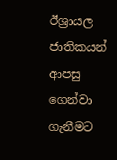ඊශ්‍රායල ජාතිකයන් ආපසු ගෙන්වා ගැනීමට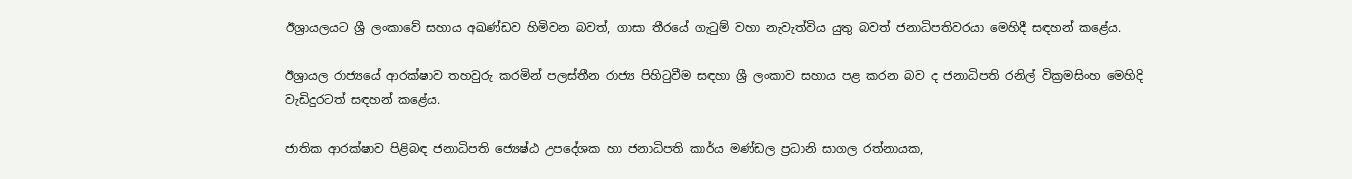ඊශ්‍රායලයට ශ්‍රී ලංකාවේ සහාය අඛණ්ඩව හිමිවන බවත්, ගාසා තීරයේ ගැටුම් වහා නැවැත්විය යුතු බවත් ජනාධිපතිවරයා මෙහිදී සඳහන් කළේය.

ඊශ්‍රායල රාජ්‍යයේ ආරක්ෂාව තහවුරු කරමින් පලස්තීන රාජ්‍ය පිහිටුවීම සඳහා ශ්‍රී ලංකාව සහාය පළ කරන බව ද ජනාධිපති රනිල් වික්‍රමසිංහ මෙහිදි වැඩිදුරටත් සඳහන් කළේය.

ජාතික ආරක්ෂාව පිළිබඳ ජනාධිපති ජ්‍යෙෂ්ඨ උපදේශක හා ජනාධිපති කාර්ය මණ්ඩල ප්‍රධානි සාගල රත්නායක,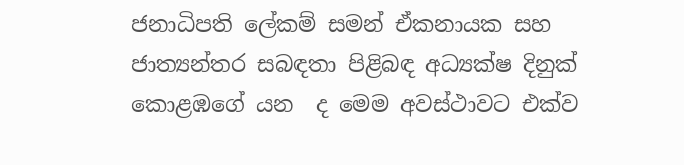ජනාධිපති ලේකම් සමන් ඒකනායක සහ ජාත්‍යන්තර සබඳතා පිළිබඳ අධ්‍යක්ෂ දිනුක් කොළඹගේ යන  ද මෙම අවස්ථාවට එක්ව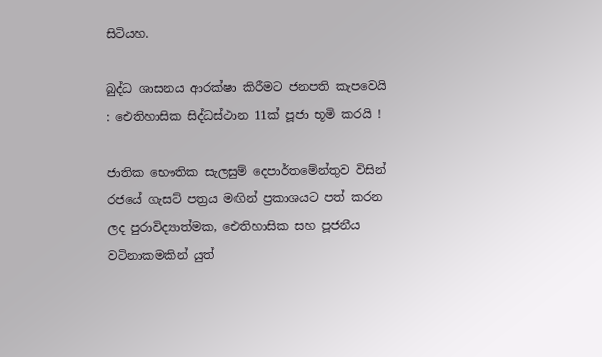සිටියහ.

බුද්ධ ශාසනය ආරක්ෂා කිරීමට ජනපති කැපවෙයි : ඓතිහාසික සිද්ධස්ථාන 11ක් පූජා භූමි කරයි !

ජාතික භෞතික සැලසුම් දෙපාර්තමේන්තුව විසින් රජයේ ගැසට් පත්‍රය මඟින් ප්‍රකාශයට පත් කරන ලද පුරාවිද්‍යාත්මක, ඓතිහාසික සහ පූජනීය වටිනාකමකින් යුත්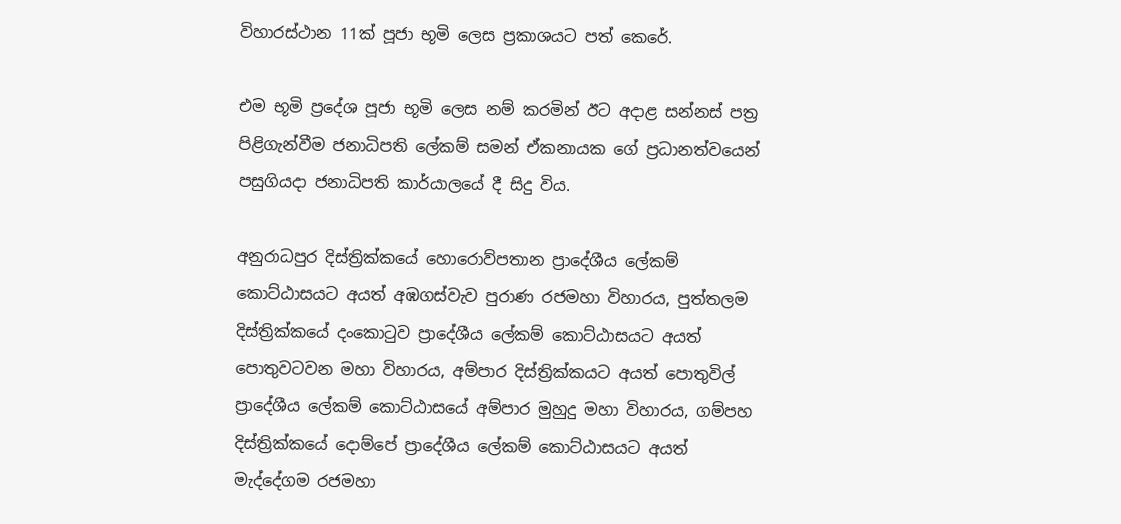විහාරස්ථාන 11ක් පූජා භූමි ලෙස ප්‍රකාශයට පත් කෙරේ.

එම භූමි ප්‍රදේශ පූජා භූමි ලෙස නම් කරමින් ඊට අදාළ සන්නස් පත්‍ර පිළිගැන්වීම ජනාධිපති ලේකම් සමන් ඒකනායක ගේ ප්‍රධානත්වයෙන් පසුගියදා ජනාධිපති කාර්යාලයේ දී සිදු විය.

අනුරාධපුර දිස්ත්‍රික්කයේ හොරොව්පතාන ප්‍රාදේශීය ලේකම් කොට්ඨාසයට අයත් අඹගස්වැව පුරාණ රජමහා විහාරය, පුත්තලම දිස්ත්‍රික්කයේ දංකොටුව ප්‍රාදේශීය ලේකම් කොට්ඨාසයට අයත් පොතුවටවන මහා විහාරය, අම්පාර දිස්ත්‍රික්කයට අයත් පොතුවිල් ප්‍රාදේශීය ලේකම් කොට්ඨාසයේ අම්පාර මුහුදු මහා විහාරය, ගම්පහ දිස්ත්‍රික්කයේ දොම්පේ ප්‍රාදේශීය ලේකම් කොට්ඨාසයට අයත් මැද්දේගම රජමහා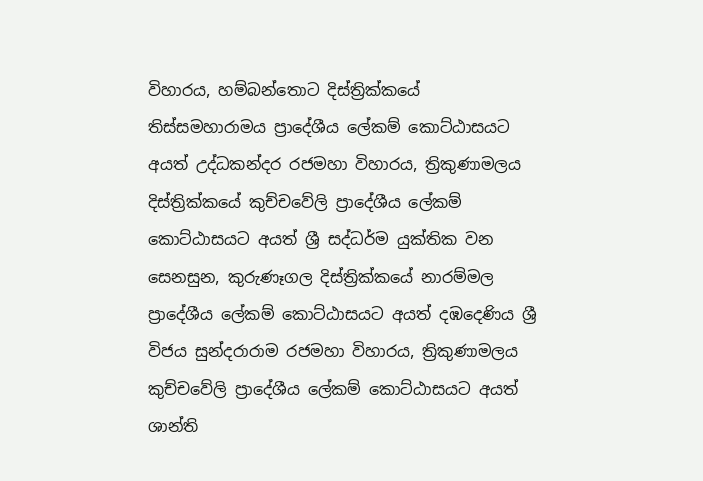විහාරය, හම්බන්තොට දිස්ත්‍රික්කයේ තිස්සමහාරාමය ප්‍රාදේශීය ලේකම් කොට්ඨාසයට අයත් උද්ධකන්දර රජමහා විහාරය, ත්‍රිකුණාමලය දිස්ත්‍රික්කයේ කුච්චවේලි ප්‍රාදේශීය ලේකම් කොට්ඨාසයට අයත් ශ්‍රී සද්ධර්ම යුක්තික වන සෙනසුන, කුරුණෑගල දිස්ත්‍රික්කයේ නාරම්මල ප්‍රාදේශීය ලේකම් කොට්ඨාසයට අයත් දඹදෙණිය ශ්‍රී විජය සුන්දරාරාම රජමහා විහාරය, ත්‍රිකුණාමලය කුච්චවේලි ප්‍රාදේශීය ලේකම් කොට්ඨාසයට අයත් ශාන්ති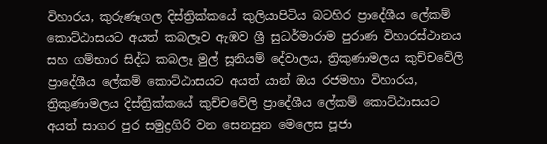විහාරය, කුරුණෑගල දිස්ත්‍රික්කයේ කුලියාපිටිය බටහිර ප්‍රාදේශීය ලේකම් කොට්ඨාසයට අයත් කබලෑව ඇඹව ශ්‍රී සුධර්මාරාම පුරාණ විහාරස්ථානය සහ ගම්භාර සිද්ධ කබලෑ මුල් සූනියම් දේවාලය, ත්‍රිකුණාමලය කුච්චවේලි ප්‍රාදේශීය ලේකම් කොට්ඨාසයට අයත් යාන් ඔය රජමහා විහාරය, ත්‍රිකුණාමලය දිස්ත්‍රික්කයේ කුච්චවේලි ප්‍රාදේශීය ලේකම් කොට්ඨාසයට අයත් සාගර පුර සමුද්‍රගිරි වන සෙනසුන මෙලෙස පූජා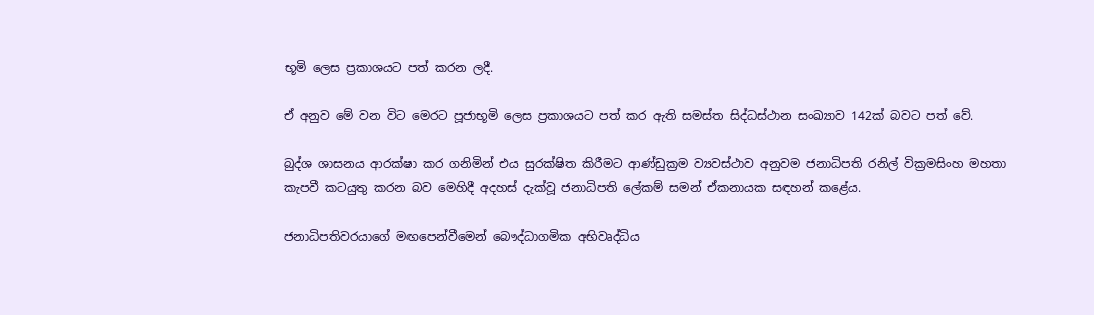භූමි ලෙස ප්‍රකාශයට පත් කරන ලදී.

ඒ අනුව මේ වන විට මෙරට පූජාභූමි ලෙස ප්‍රකාශයට පත් කර ඇති සමස්ත සිද්ධස්ථාන සංඛ්‍යාව 142ක් බවට පත් වේ.

බුද්ශ ශාසනය ආරක්ෂා කර ගනිමින් එය සුරක්ෂිත කිරීමට ආණ්ඩුක්‍රම ව්‍යවස්ථාව අනුවම ජනාධිපති රනිල් වික්‍රමසිංහ මහතා කැපවී කටයුතු කරන බව මෙහිදී අදහස් දැක්වූ ජනාධිපති ලේකම් සමන් ඒකනායක සඳහන් කළේය.

ජනාධිපතිවරයාගේ මඟපෙන්වීමෙන් බෞද්ධාගමික අභිවෘද්ධිය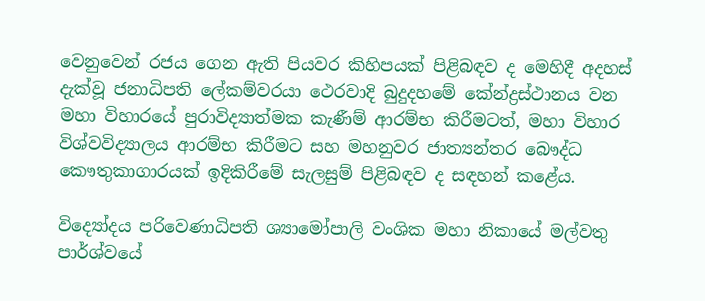වෙනුවෙන් රජය ගෙන ඇති පියවර කිහිපයක් පිළිබඳව ද මෙහිදී අදහස් දැක්වූ ජනාධිපති ලේකම්වරයා ථෙරවාදි බුදුදහමේ කේන්ද්‍රස්ථානය වන මහා විහාරයේ පුරාවිද්‍යාත්මක කැණීම් ආරම්භ කිරීමටත්, මහා විහාර විශ්වවිද්‍යාලය ආරම්භ කිරීමට සහ මහනුවර ජාත්‍යන්තර බෞද්ධ කෞතුකාගාරයක් ඉදිකිරීමේ සැලසුම් පිළිබඳව ද සඳහන් කළේය.

විද්‍යෝදය පරිවෙණාධිපති ශ්‍යාමෝපාලි වංශික මහා නිකායේ මල්වතු පාර්ශ්වයේ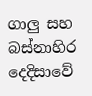ගාලු සහ බස්නාහිර දෙදිසාවේ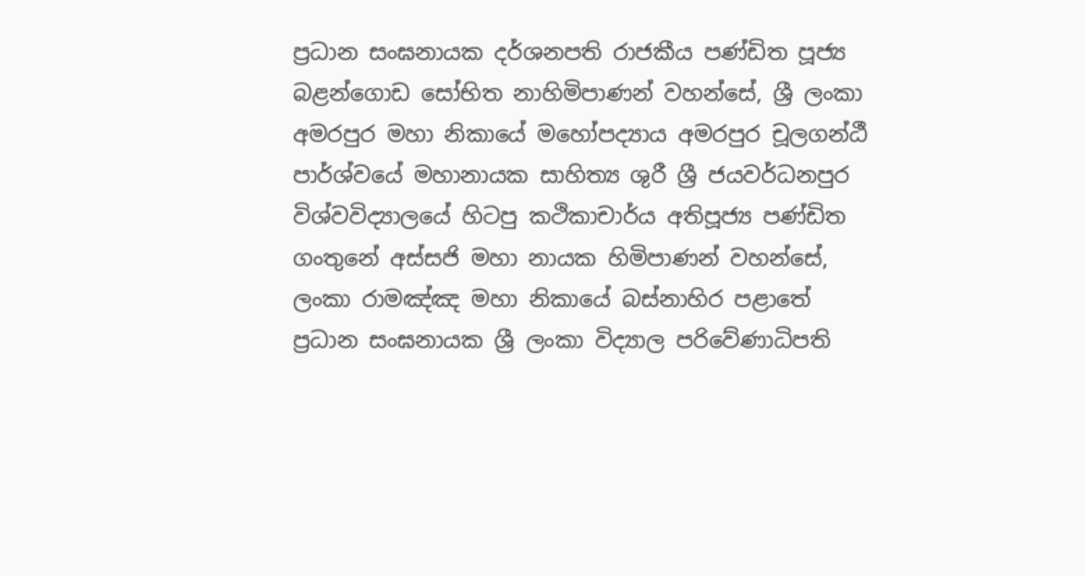ප්‍රධාන සංඝනායක දර්ශනපති රාජකීය පණ්ඩිත පූජ්‍ය බළන්ගොඩ සෝභිත නාහිමිපාණන් වහන්සේ, ශ්‍රී ලංකා අමරපුර මහා නිකායේ මහෝපද්‍යාය අමරපුර චූලගන්ඨී පාර්ශ්වයේ මහානායක සාහිත්‍ය ශුරී ශ්‍රී ජයවර්ධනපුර විශ්වවිද්‍යාලයේ හිටපු කථිකාචාර්ය අතිපූජ්‍ය පණ්ඩිත ගංතුනේ අස්සජි මහා නායක හිමිපාණන් වහන්සේ, ලංකා රාමඤ්ඤ මහා නිකායේ බස්නාහිර පළාතේ ප්‍රධාන සංඝනායක ශ්‍රී ලංකා විද්‍යාල පරිවේණාධිපති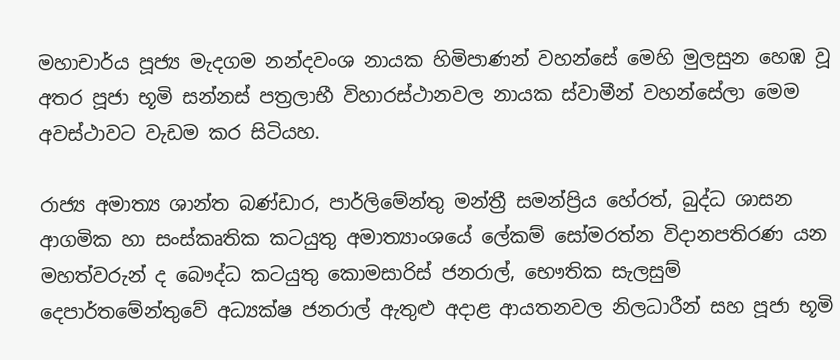මහාචාර්ය පූජ්‍ය මැදගම නන්දවංශ නායක හිමිපාණන් වහන්සේ මෙහි මුලසුන හෙඹ වූ අතර පූජා භූමි සන්නස් පත්‍රලාභී විහාරස්ථානවල නායක ස්වාමීන් වහන්සේලා මෙම අවස්ථාවට වැඩම කර සිටියහ.

රාජ්‍ය අමාත්‍ය ශාන්ත බණ්ඩාර, පාර්ලිමේන්තු මන්ත්‍රී සමන්ප්‍රිය හේරත්, බුද්ධ ශාසන ආගමික හා සංස්කෘතික කටයුතු අමාත්‍යාංශයේ ලේකම් සෝමරත්න විදානපතිරණ යන මහත්වරුන් ද බෞද්ධ කටයුතු කොමසාරිස් ජනරාල්, භෞතික සැලසුම් දෙපාර්තමේන්තුවේ අධ්‍යක්ෂ ජනරාල් ඇතුළු අදාළ ආයතනවල නිලධාරීන් සහ පූජා භූමි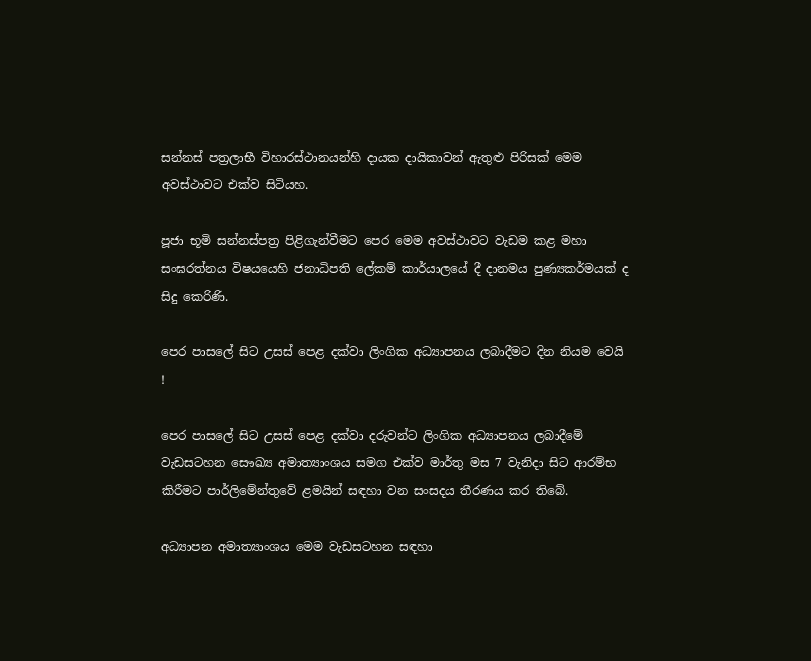සන්නස් පත්‍රලාභී විහාරස්ථානයන්හි දායක දායිකාවන් ඇතුළු පිරිසක් මෙම අවස්ථාවට එක්ව සිටියහ.

පූජා භූමි සන්නස්පත්‍ර පිළිගැන්වීමට පෙර මෙම අවස්ථාවට වැඩම කළ මහා සංඝරත්නය විෂයයෙහි ජනාධිපති ලේකම් කාර්යාලයේ දී දානමය පුණ්‍යකර්මයක් ද සිදු කෙරිණි.

පෙර පාසලේ සිට උසස් පෙළ දක්වා ලිංගික අධ්‍යාපනය ලබාදීමට දින නියම වෙයි !

පෙර පාසලේ සිට උසස් පෙළ දක්වා දරුවන්ට ලිංගික අධ්‍යාපනය ලබාදී‍මේ වැඩසටහන සෞඛ්‍ය අමාත්‍යාංශය සමග එක්ව මාර්තු මස 7 වැනිදා සිට ආරම්භ කිරීමට පාර්ලිමේන්තුවේ ළමයින් සඳහා වන සංසදය තීරණය කර තිබේ.

අධ්‍යාපන අමාත්‍යාංශය මෙම වැඩසටහන සඳහා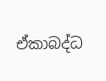ඒකාබද්ධ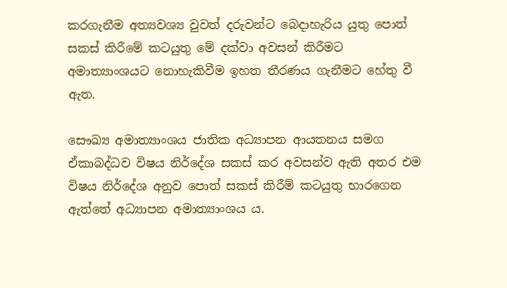කරගැනීම අත්‍යවශ්‍ය වුවත් දරුවන්ට බෙදාහැරිය යුතු පොත් සකස් කිරීමේ කටයුතු මේ දක්වා අවසන් කිරීමට අමාත්‍යාංශයට නොහැකිවීම ඉහත තීරණය ගැනීමට හේතු වී ඇත.

සෞඛ්‍ය අමාත්‍යාංශය ජාතික අධ්‍යාපන ආයතනය සමග ඒකාබද්ධව විෂය නිර්දේශ සකස් කර අවසන්ව ඇති අතර එම විෂය නිර්දේශ අනුව පොත් සකස් කිරී‍ම් කටයුතු භාරගෙන ඇත්තේ අධ්‍යාපන අමාත්‍යාංශය ය.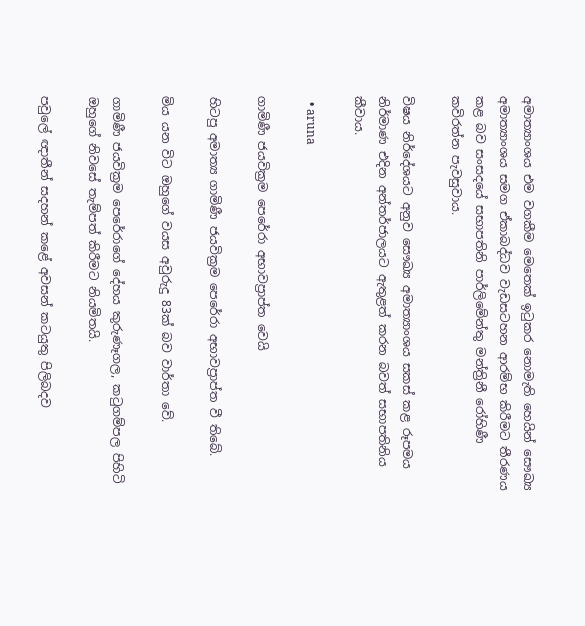අමාත්‍යාංශය එම වගකීම මෙතෙක් ඉටුකර නොමැති හෙයින් සෞඛ්‍ය අමාත්‍යාංශය සමග ඒකාබද්ධව වැඩසටහන ආරම්භ කිරීමට තීරණය කළ බව සංසදයේ සභාපතිනි පාර්ලිමේන්තු මන්ත්‍රිනී රෝහිණී කවිරත්න පැවසුවාය.

විෂය නිර්දේශයට අනුව සෞඛ්‍ය අමාත්‍යාංශය සකස් කළ රූපමය නිර්මාණ එදින අන්තර්ජාලයට ඇතුළත් කරන බවත් සභාපතිනිය කීවාය.

  • aruna

ගාමිණී ජයවික්‍රම පෙරේරා අභාවප්‍රාප්ත වෙයි

හිටපු අමාත්‍ය ගාමිණී ජයවික්‍රම පෙරේරා අභාවප්‍රාප්ත වී තිබේ.

මිය යන විට ඔහුගේ වයස අවුරුදු 83ක් බව වාර්තා වේ.

ගාමිණී ජයවික්‍රම පෙරේරාගේ දේහය කුරුණෑගල, කටුගම්පල පිහිටි ඔහුගේ නිවසේ තැම්පත් කිරීමට නියමිතයි.

පවුලේ ඥාතීන් සදහන් කළේ අවසන් කටයුතු පිලිබදව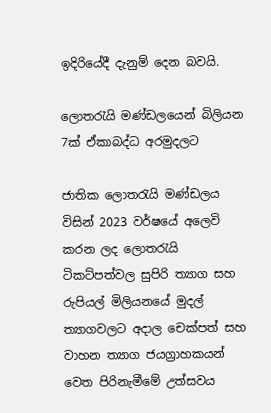ඉදිරියේදී දැනුම් දෙන බවයි.

ලොතරැයි මණ්ඩලයෙන් බිලියන 7ක් ඒකාබද්ධ අරමුදලට

ජාතික ලොතරැයි මණ්ඩලය විසින් 2023 වර්ෂයේ අලෙවි කරන ලද ලොතරැයි ටිකට්පත්වල සුපිරි ත්‍යාග සහ රුපියල් මිලියනයේ මුදල් ත්‍යාගවලට අදාල චෙක්පත් සහ වාහන ත්‍යාග ජයග්‍රාහකයන් වෙත පිරිනැමීමේ උත්සවය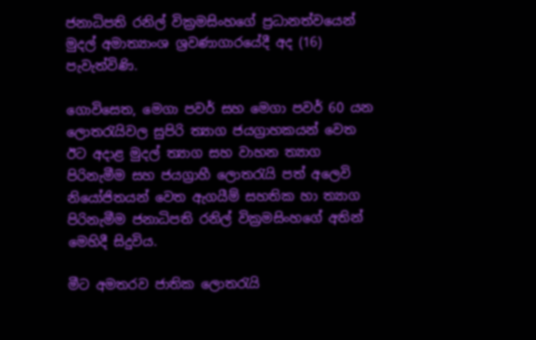ජනාධිපති රනිල් වික්‍රමසිංහගේ ප්‍රධානත්වයෙන් මුදල් අමාත්‍යාංශ ශ්‍රවණාගාරයේදී අද (16) පැවැත්විණි.

ගොවිසෙත, මෙගා පවර් සහ මෙගා පවර් 60 යන ලොතරැයිවල සුපිරි ත්‍යාග ජයග්‍රාහකයන් වෙත ඊට අදාළ මුදල් ත්‍යාග සහ වාහන ත්‍යාග පිරිනැමීම සහ ජයග්‍රාහී ලොතරැයි පත් අලෙවි නියෝජිතයන් වෙත ඇගයීම් සහතික හා ත්‍යාග පිරිනැමීම ජනාධිපති රනිල් වික්‍රමසිංහගේ අතින් මෙහිදී සිදුවිය.

මීට අමතරව ජාතික ලොතරැයි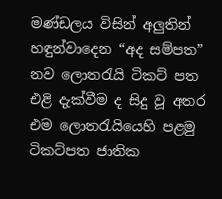මණ්ඩලය විසින් අලුතින් හඳුන්වාදෙන “අද සම්පත” නව ලොතරැයි ටිකට් පත එළි දැක්වීම ද සිදු වූ අතර එම ලොතරැයියෙහි පළමු ටිකට්පත ජාතික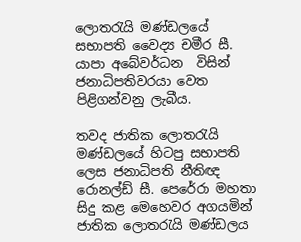ලොතරැයි මණ්ඩලයේ සභාපති වෛද්‍ය චමීර සී. යාපා අබේවර්ධන  විසින් ජනාධිපතිවරයා වෙත පිළිගන්වනු ලැබීය.

තවද ජාතික ලොතරැයි මණ්ඩලයේ හිටපු සභාපති ලෙස ජනාධිපති නීතිඥ රොනල්ඩ් සී. පෙරේරා මහතා සිදු කළ මෙහෙවර අගයමින් ජාතික ලොතරැයි මණ්ඩලය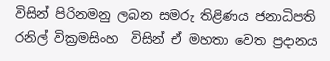විසින් පිරිනමනු ලබන සමරු තිළිණය ජනාධිපති රනිල් වික්‍රමසිංහ  විසින් ඒ මහතා වෙත ප්‍රදානය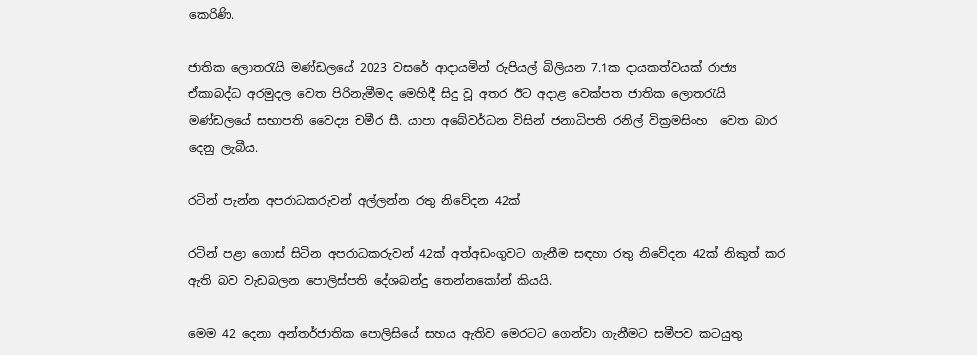කෙරිණි.

ජාතික ලොතරැයි මණ්ඩලයේ 2023 වසරේ ආදායමින් රුපියල් බිලියන 7.1ක දායකත්වයක් රාජ්‍ය ඒකාබද්ධ අරමුදල වෙත පිරිනැමීමද මෙහිදී සිදු වූ අතර ඊට අදාළ වෙක්පත ජාතික ලොතරැයි මණ්ඩලයේ සභාපති වෛද්‍ය චමීර සී. යාපා අබේවර්ධන විසින් ජනාධිපති රනිල් වික්‍රමසිංහ  වෙත බාර දෙනු ලැබීය.

රටින් පැන්න අපරාධකරුවන් අල්ලන්න රතු නිවේදන 42ක්

රටින් පළා ගොස් සිටින අපරාධකරුවන් 42ක් අත්අඩංගුවට ගැනීම සඳහා රතු නිවේදන 42ක් නිකුත් කර ඇති බව වැඩබලන පොලිස්පති දේශබන්දු තෙන්නකෝන් කියයි.

මෙම 42 දෙනා අන්තර්ජාතික පොලිසියේ සහය ඇතිව මෙරටට ගෙන්වා ගැනීමට සමීපව කටයුතු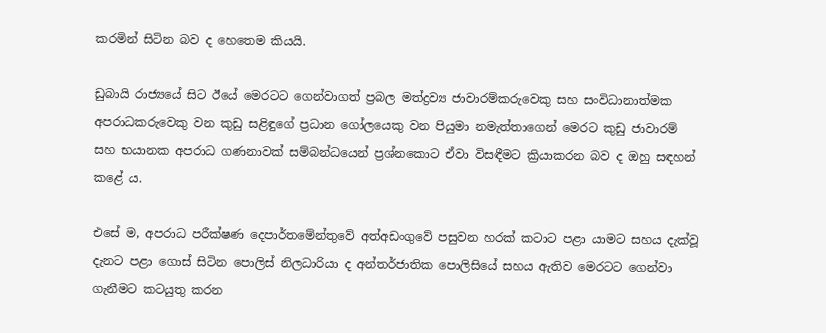කරමින් සිටින බව ද හෙතෙම කියයි.

ඩුබායි රාජ්‍යයේ සිට ඊයේ මෙරටට ගෙන්වාගත් ප්‍රබල මත්ද්‍රව්‍ය ජාවාරම්කරුවෙකු සහ සංවිධානාත්මක අපරාධකරුවෙකු වන කුඩු සළිඳුගේ ප්‍රධාන ගෝලයෙකු වන පියුමා නමැත්තාගෙන් මෙරට කුඩු ජාවාරම් සහ භයානක අපරාධ ගණනාවක් සම්බන්ධයෙන් ප්‍රශ්නකොට ඒවා විසඳීමට ක්‍රියාකරන බව ද ඔහු සඳහන් කළේ ය.

එසේ ම, අපරාධ පරීක්ෂණ දෙපාර්තමේන්තුවේ අත්අඩංගුවේ පසුවන හරක් කටාට පළා යාමට සහය දැක්වූ දැනට පළා ගොස් සිටින පොලිස් නිලධාරියා ද අන්තර්ජාතික පොලිසියේ සහය ඇතිව මෙරටට ගෙන්වා ගැනීමට කටයුතු කරන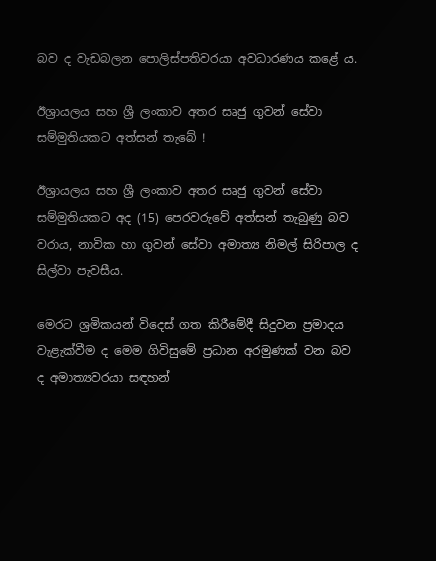බව ද වැඩබලන පොලිස්පතිවරයා අවධාරණය කළේ ය.

ඊශ්‍රායලය සහ ශ්‍රී ලංකාව අතර සෘජු ගුවන් සේවා සම්මුතියකට අත්සන් තැබේ !

ඊශ්‍රායලය සහ ශ්‍රී ලංකාව අතර සෘජු ගුවන් සේවා සම්මුතියකට අද (15) පෙරවරුවේ අත්සන් තැබුණු බව වරාය, නාවික හා ගුවන් සේවා අමාත්‍ය නිමල් සිරිපාල ද සිල්වා පැවසීය.

මෙරට ශ්‍රමිකයන් විදෙස් ගත කිරීමේදී සිදුවන ප්‍රමාදය වැළැක්වීම ද මෙම ගිවිසුමේ ප්‍රධාන අරමුණක් වන බව ද අමාත්‍යවරයා සඳහන්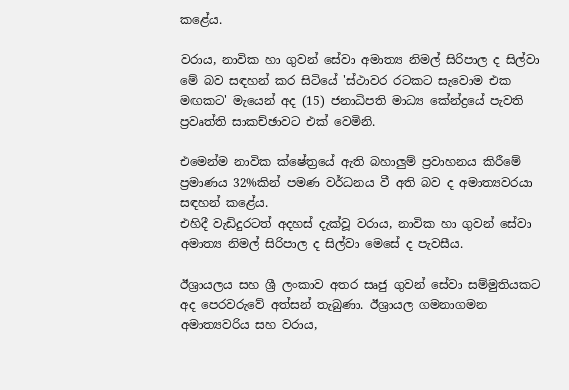කළේය.

වරාය, නාවික හා ගුවන් සේවා අමාත්‍ය නිමල් සිරිපාල ද සිල්වා මේ බව සඳහන් කර සිටියේ 'ස්ථාවර රටකට සැවොම එක මඟකට' මැයෙන් අද (15) ජනාධිපති මාධ්‍ය කේන්ද්‍රයේ පැවති ප්‍රවෘත්ති සාකච්ඡාවට එක් වෙමිනි.

එමෙන්ම නාවික ක්ෂේත්‍රයේ ඇති බහාලුම් ප්‍රවාහනය කිරීමේ ප්‍රමාණය 32%කින් පමණ වර්ධනය වී අති බව ද අමාත්‍යවරයා සඳහන් කළේය.
එහිදී වැඩිදුරටත් අදහස් දැක්වූ වරාය, නාවික හා ගුවන් සේවා අමාත්‍ය නිමල් සිරිපාල ද සිල්වා මෙසේ ද පැවසීය.

ඊශ්‍රායලය සහ ශ්‍රී ලංකාව අතර සෘජු ගුවන් සේවා සම්මුතියකට අද පෙරවරුවේ අත්සන් තැබුණා. ඊශ්‍රායල ගමනාගමන අමාත්‍යවරිය සහ වරාය,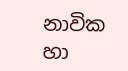නාවික හා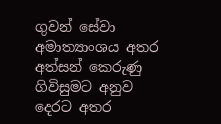ගුවන් සේවා අමාත්‍යාංශය අතර අත්සන් කෙරුණු ගිවිසුමට අනුව දෙරට අතර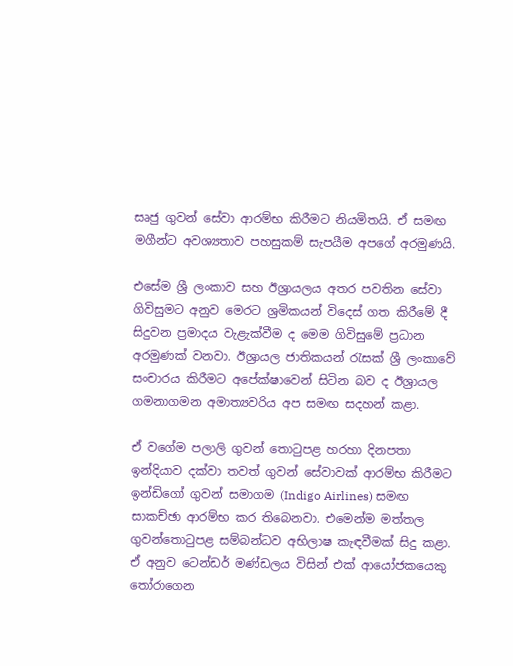සෘජු ගුවන් සේවා ආරම්භ කිරීමට නියමිතයි. ඒ සමඟ මගීන්ට අවශ්‍යතාව පහසුකම් සැපයීම අපගේ අරමුණයි.

එසේම ශ්‍රී ලංකාව සහ ඊශ්‍රායලය අතර පවතින සේවා ගිවිසුමට අනුව මෙරට ශ්‍රමිකයන් විදෙස් ගත කිරීමේ දී සිදුවන ප්‍රමාදය වැළැක්වීම ද මෙම ගිවිසුමේ ප්‍රධාන අරමුණක් වනවා. ඊශ්‍රායල ජාතිකයන් රැසක් ශ්‍රී ලංකාවේ සංචාරය කිරීමට අපේක්ෂාවෙන් සිටින බව ද ඊශ්‍රායල ගමනාගමන අමාත්‍යවරිය අප සමඟ සදහන් කළා.

ඒ වගේම පලාලි ගුවන් තොටුපළ හරහා දිනපතා ඉන්දියාව දක්වා තවත් ගුවන් සේවාවක් ආරම්භ කිරීමට ඉන්ඩිගෝ ගුවන් සමාගම (Indigo Airlines) සමඟ සාකච්ඡා ආරම්භ කර තිබෙනවා. එමෙන්ම මත්තල ගුවන්තොටුපළ සම්බන්ධව අභිලාෂ කැඳවීමක් සිදු කළා. ඒ අනුව ටෙන්ඩර් මණ්ඩලය විසින් එක් ආයෝජකයෙකු තෝරාගෙන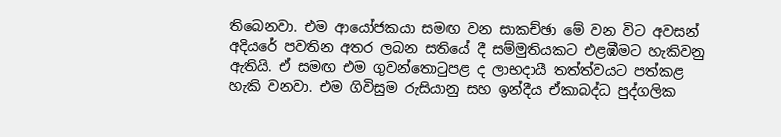තිබෙනවා. එම ආයෝජකයා සමඟ වන සාකච්ඡා මේ වන විට අවසන් අදියරේ පවතින අතර ලබන සතියේ දී සම්මුතියකට එළඹීමට හැකිවනු ඇතියි. ඒ සමඟ එම ගුවන්තොටුපළ ද ලාභදායී තත්ත්වයට පත්කළ හැකි වනවා. එම ගිවිසුම රුසියානු සහ ඉන්දීය ඒකාබද්ධ පුද්ගලික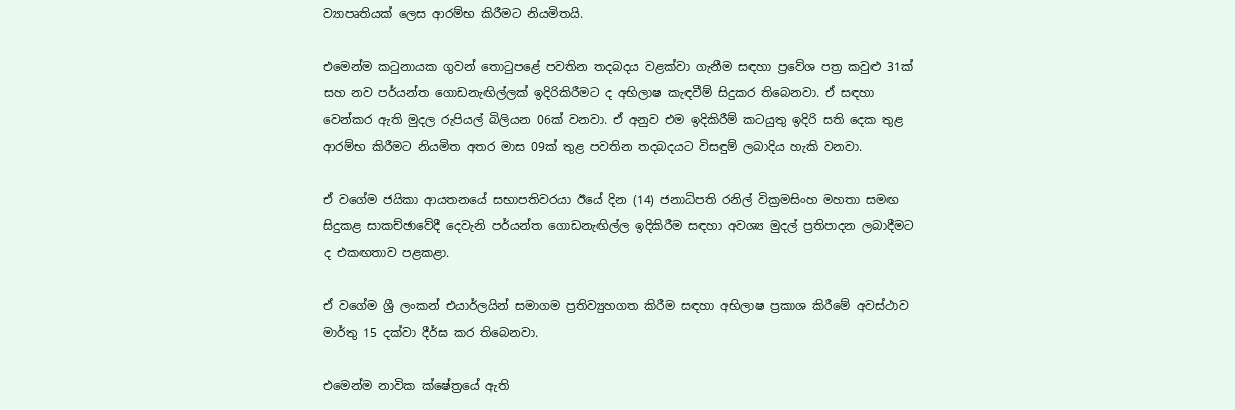ව්‍යාපෘතියක් ලෙස ආරම්භ කිරීමට නියමිතයි.

එමෙන්ම කටුනායක ගුවන් තොටුපළේ පවතින තදබදය වළක්වා ගැනීම සඳහා ප්‍රවේශ පත්‍ර කවුළු 31ක් සහ නව පර්යන්ත ගොඩනැඟිල්ලක් ඉදිරිකිරීමට ද අභිලාෂ කැඳවීම් සිදුකර තිබෙනවා. ඒ සඳහා වෙන්කර ඇති මුදල රුපියල් බිලියන 06ක් වනවා. ඒ අනුව එම ඉදිකිරීම් කටයුතු ඉදිරි සති දෙක තුළ ආරම්භ කිරීමට නියමිත අතර මාස 09ක් තුළ පවතින තදබදයට විසඳුම් ලබාදිය හැකි වනවා.

ඒ වගේම ජයිකා ආයතනයේ සභාපතිවරයා ඊයේ දින (14) ජනාධිපති රනිල් වික්‍රමසිංහ මහතා සමඟ සිදුකළ සාකච්ඡාවේදී දෙවැනි පර්යන්ත ගොඩනැඟිල්ල ඉදිකිරීම සඳහා අවශ්‍ය මුදල් ප්‍රතිපාදන ලබාදීමට ද එකඟතාව පළකළා.

ඒ වගේම ශ්‍රී ලංකන් එයාර්ලයින් සමාගම ප්‍රතිව්‍යුහගත කිරීම සඳහා අභිලාෂ ප්‍රකාශ කිරීමේ අවස්ථාව මාර්තු 15 දක්වා දීර්ඝ කර තිබෙනවා.

එමෙන්ම නාවික ක්ෂේත්‍රයේ ඇති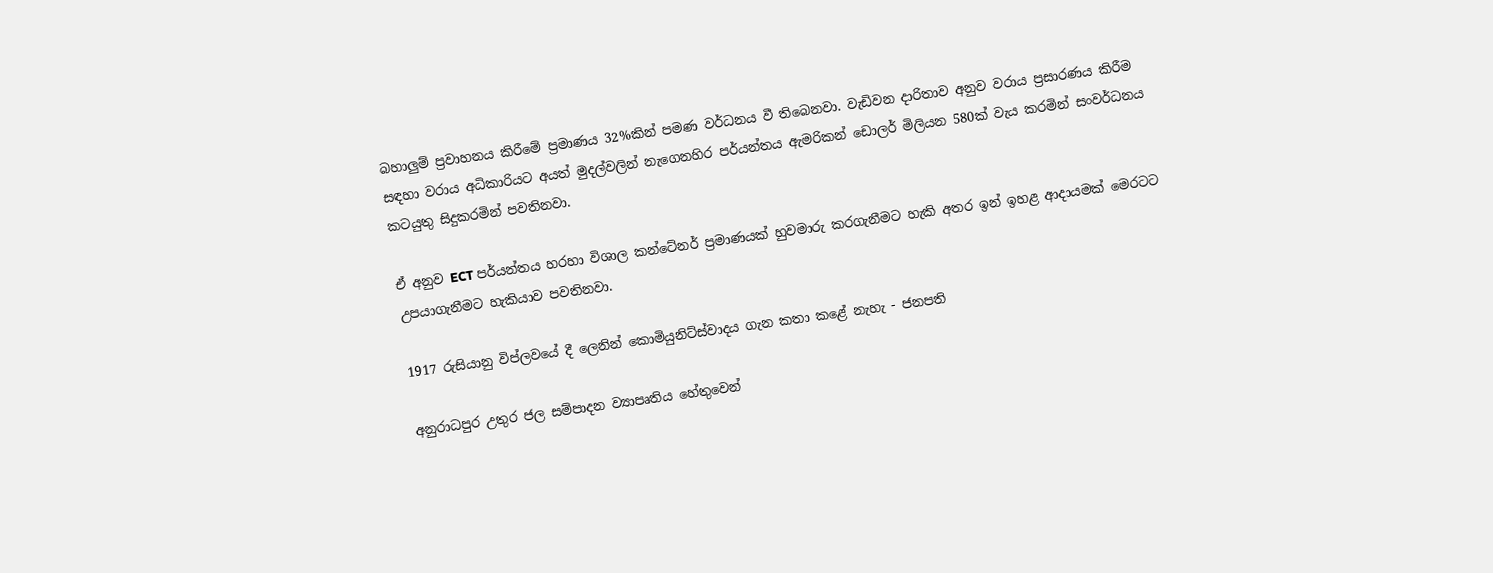බහාලුම් ප්‍රවාහනය කිරීමේ ප්‍රමාණය 32%කින් පමණ වර්ධනය වී තිබෙනවා. වැඩිවන දාරිතාව අනුව වරාය ප්‍රසාරණය කිරීම සඳහා වරාය අධිකාරියට අයත් මුදල්වලින් නැගෙනහිර පර්යන්තය ඇමරිකන් ඩොලර් මිලියන 580ක් වැය කරමින් සංවර්ධනය කටයුතු සිදුකරමින් පවතිනවා.

ඒ අනුව ECT පර්යන්තය හරහා විශාල කන්ටේනර් ප්‍රමාණයක් හුවමාරු කරගැනීමට හැකි අතර ඉන් ඉහළ ආදායමක් මෙරටට උපයාගැනීමට හැකියාව පවතිනවා.

1917 රුසියානු විප්ලවයේ දී ලෙනින් කොමියුනිට්ස්වාදය ගැන කතා කළේ නැහැ - ජනපති

අනුරාධපුර උතුර ජල සම්පාදන ව්‍යාපෘතිය හේතුවෙන්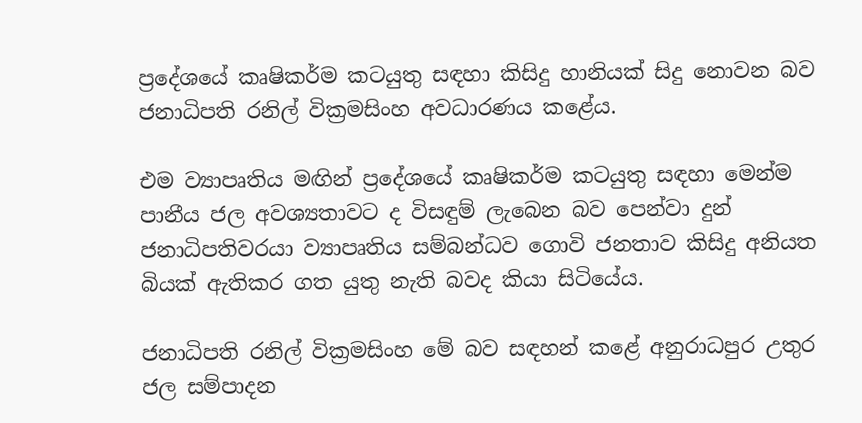ප්‍රදේශයේ කෘෂිකර්ම කටයුතු සඳහා කිසිදු හානියක් සිදු නොවන බව ජනාධිපති රනිල් වික්‍රමසිංහ අවධාරණය කළේය.

එම ව්‍යාපෘතිය මඟින් ප්‍රදේශයේ කෘෂිකර්ම කටයුතු සඳහා මෙන්ම පානීය ජල අවශ්‍යතාවට ද විසඳුම් ලැබෙන බව පෙන්වා දුන් ජනාධිපතිවරයා ව්‍යාපෘතිය සම්බන්ධව ගොවි ජනතාව කිසිදු අනියත බියක් ඇතිකර ගත යුතු නැති බවද කියා සිටියේය.

ජනාධිපති රනිල් වික්‍රමසිංහ මේ බව සඳහන් කළේ අනුරාධපුර උතුර ජල සම්පාදන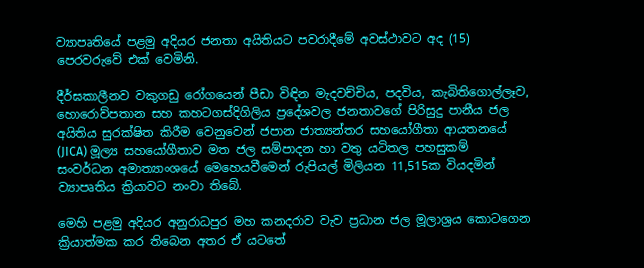ව්‍යාපෘතියේ පළමු අදියර ජනතා අයිතියට පවරාදීමේ අවස්ථාවට අද (15) පෙරවරුවේ එක් වෙමිනි.

දීර්ඝකාලීනව වකුගඩු රෝගයෙන් පීඩා විඳින මැදවච්චිය, පදවිය, කැබිතිගොල්ලෑව, හොරොව්පතාන සහ කහටගස්දිගිලිය ප්‍රදේශවල ජනතාවගේ පිරිසුදු පානීය ජල අයිතිය සුරක්ෂිත කිරීම වෙනුවෙන් ජපාන ජාත්‍යන්තර සහයෝගීතා ආයතනයේ (JICA) මූල්‍ය සහයෝගීතාව මත ජල සම්පාදන හා වතු යටිතල පහසුකම් සංවර්ධන අමාත්‍යාංශයේ මෙහෙයවීමෙන් රුපියල් මිලියන 11,515ක වියදමින් ව්‍යාපෘතිය ක්‍රියාවට නංවා තිබේ.

මෙහි පළමු අදියර අනුරාධපුර මහ කනදරාව වැව ප්‍රධාන ජල මූලාශ්‍රය කොටගෙන ක්‍රියාත්මක කර තිබෙන අතර ඒ යටතේ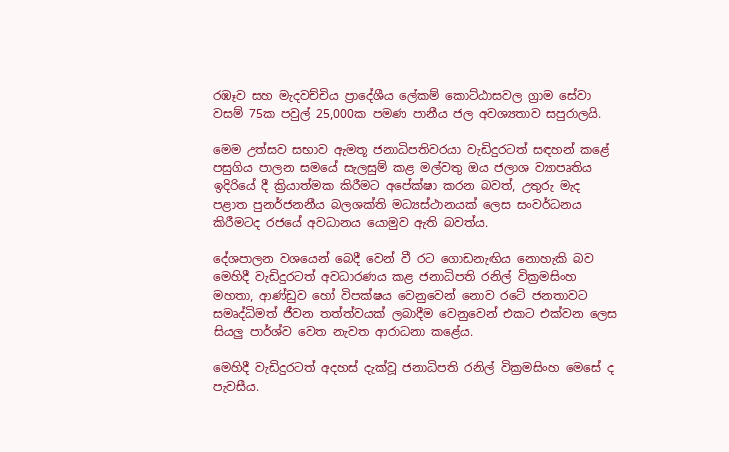රඹෑව සහ මැදවච්චිය ප්‍රාදේශීය ලේකම් කොට්ඨාසවල ග්‍රාම සේවා වසම් 75ක පවුල් 25,000ක පමණ පානීය ජල අවශ්‍යතාව සපුරාලයි.

මෙම උත්සව සභාව ඇමතූ ජනාධිපතිවරයා වැඩිදුරටත් සඳහන් කළේ පසුගිය පාලන සමයේ සැලසුම් කළ මල්වතු ඔය ජලාශ ව්‍යාපෘතිය ඉදිරියේ දී ක්‍රියාත්මක කිරීමට අපේක්ෂා කරන බවත්, උතුරු මැද පළාත පුනර්ජනනීය බලශක්ති මධ්‍යස්ථානයක් ලෙස සංවර්ධනය කිරීමටද රජයේ අවධානය යොමුව ඇති බවත්ය.

දේශපාලන වශයෙන් බෙදී වෙන් වී රට ගොඩනැඟිය නොහැකි බව මෙහිදී වැඩිදුරටත් අවධාරණය කළ ජනාධිපති රනිල් වික්‍රමසිංහ මහතා, ආණ්ඩුව හෝ විපක්ෂය වෙනුවෙන් නොව රටේ ජනතාවට සමෘද්ධිමත් ජීවන තත්ත්වයක් ලබාදීම වෙනුවෙන් එකට එක්වන ලෙස සියලු පාර්ශ්ව වෙත නැවත ආරාධනා කළේය.

මෙහිදී වැඩිදුරටත් අදහස් දැක්වූ ජනාධිපති රනිල් වික්‍රමසිංහ මෙසේ ද පැවසීය.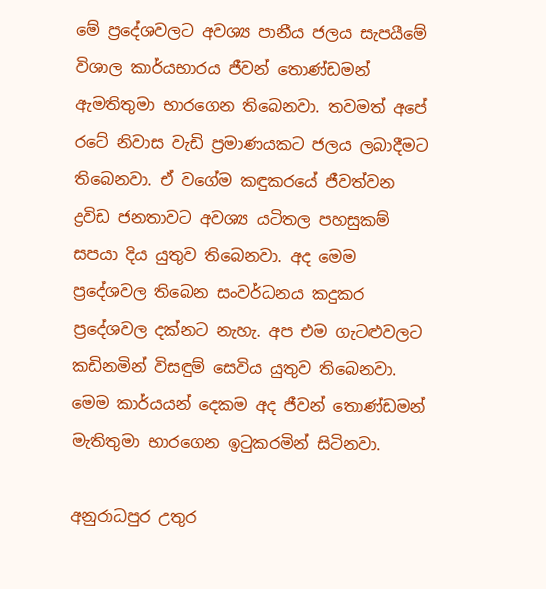මේ ප්‍රදේශවලට අවශ්‍ය පානීය ජලය සැපයීමේ විශාල කාර්යභාරය ජීවන් තොණ්ඩමන් ඇමතිතුමා භාරගෙන තිබෙනවා. තවමත් අපේ රටේ නිවාස වැඩි ප්‍රමාණයකට ජලය ලබාදීමට තිබෙනවා. ඒ වගේම කඳුකරයේ ජීවත්වන ද්‍රවිඩ ජනතාවට අවශ්‍ය යටිතල පහසුකම් සපයා දිය යුතුව තිබෙනවා. අද මෙම ප්‍රදේශවල තිබෙන සංවර්ධනය කදුකර ප්‍රදේශවල දක්නට නැහැ. අප එම ගැටළුවලට කඩිනමින් විසඳුම් සෙවිය යුතුව තිබෙනවා. මෙම කාර්යයන් දෙකම අද ජීවන් තොණ්ඩමන් මැතිතුමා භාරගෙන ඉටුකරමින් සිටිනවා.

අනුරාධපුර උතුර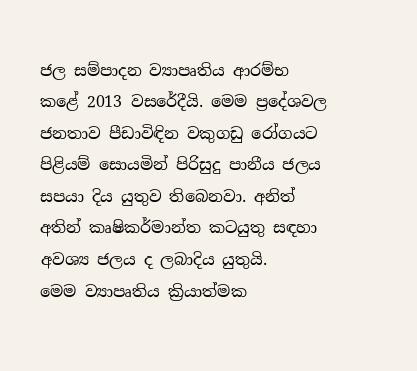ජල සම්පාදන ව්‍යාපෘතිය ආරම්භ කළේ 2013 වසරේදීයි. මෙම ප්‍රදේශවල ජනතාව පීඩාවිඳින වකුගඩු රෝගයට පිළියම් සොයමින් පිරිසුදු පානීය ජලය සපයා දිය යුතුව තිබෙනවා. අනිත් අතින් කෘෂිකර්මාන්ත කටයුතු සඳහා අවශ්‍ය ජලය ද ලබාදිය යුතුයි.
මෙම ව්‍යාපෘතිය ක්‍රියාත්මක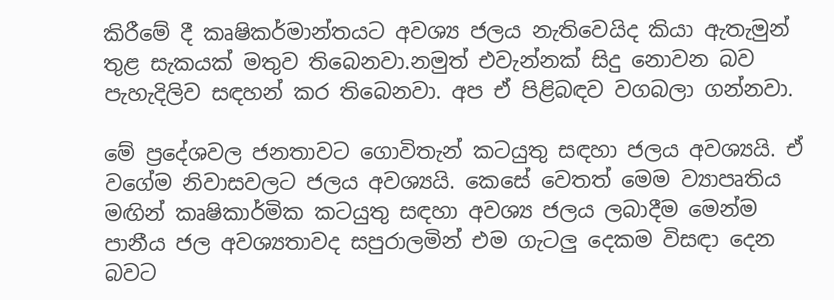කිරීමේ දී කෘෂිකර්මාන්තයට අවශ්‍ය ජලය නැතිවෙයිද කියා ඇතැමුන් තුළ සැකයක් මතුව තිබෙනවා.නමුත් එවැන්නක් සිදු නොවන බව පැහැදිලිව සඳහන් කර තිබෙනවා. අප ඒ පිළිබඳව වගබලා ගන්නවා.

මේ ප්‍රදේශවල ජනතාවට ගොවිතැන් කටයුතු සඳහා ජලය අවශ්‍යයි. ඒ වගේම නිවාසවලට ජලය අවශ්‍යයි. කෙසේ වෙතත් මෙම ව්‍යාපෘතිය මඟින් කෘෂිකාර්මික කටයුතු සඳහා අවශ්‍ය ජලය ලබාදීම මෙන්ම පානීය ජල අවශ්‍යතාවද සපුරාලමින් එම ගැටලු දෙකම විසඳා දෙන බවට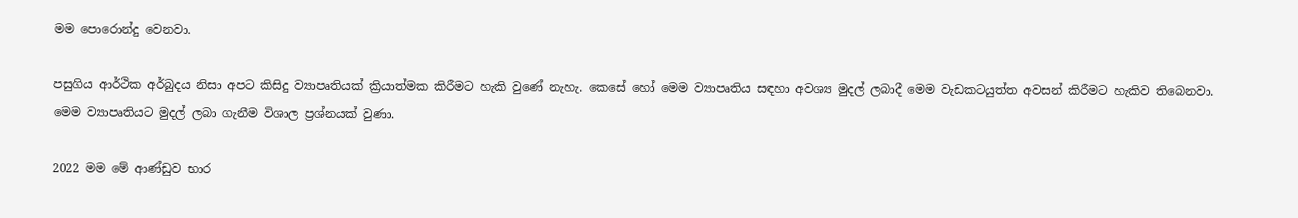මම පොරොන්දු වෙනවා.

පසුගිය ආර්ථික අර්බුදය නිසා අපට කිසිදු ව්‍යාපෘතියක් ක්‍රියාත්මක කිරීමට හැකි වුණේ නැහැ. කෙසේ හෝ මෙම ව්‍යාපෘතිය සඳහා අවශ්‍ය මුදල් ලබාදී මෙම වැඩකටයුත්ත අවසන් කිරීමට හැකිව තිබෙනවා. මෙම ව්‍යාපෘතියට මුදල් ලබා ගැනීම විශාල ප්‍රශ්නයක් වුණා.

2022 මම මේ ආණ්ඩුව භාර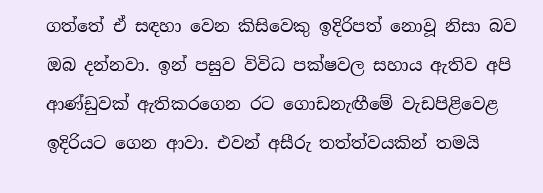ගත්තේ ඒ සඳහා වෙන කිසිවෙකු ඉදිරිපත් නොවූ නිසා බව ඔබ දන්නවා. ඉන් පසුව විවිධ පක්ෂවල සහාය ඇතිව අපි ආණ්ඩුවක් ඇතිකරගෙන රට ගොඩනැඟීමේ වැඩපිළිවෙළ ඉදිරියට ගෙන ආවා. එවන් අසීරු තත්ත්වයකින් තමයි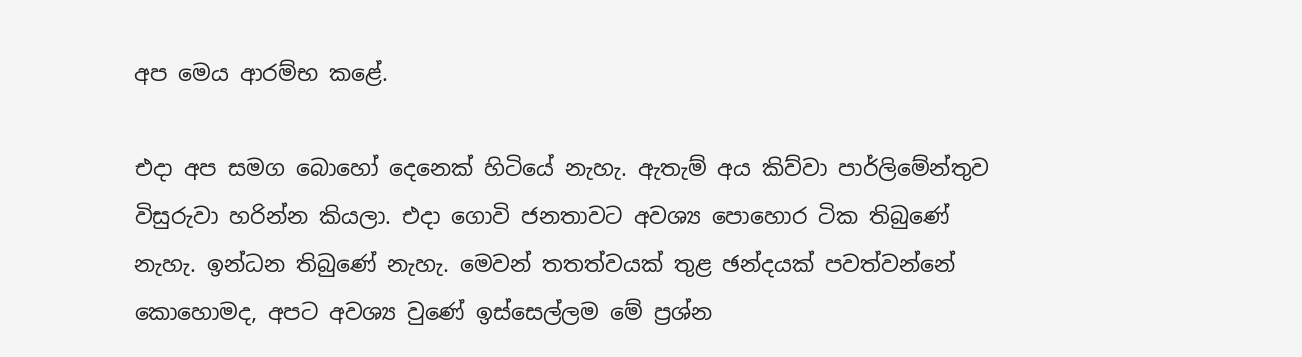අප මෙය ආරම්භ කළේ.

එදා අප සමග බොහෝ දෙනෙක් හිටියේ නැහැ. ඇතැම් අය කිව්වා පාර්ලිමේන්තුව විසුරුවා හරින්න කියලා. එදා ගොවි ජනතාවට අවශ්‍ය පොහොර ටික තිබුණේ නැහැ. ඉන්ධන තිබුණේ නැහැ. මෙවන් තතත්වයක් තුළ ඡන්දයක් පවත්වන්නේ කොහොමද, අපට අවශ්‍ය වුණේ ඉස්සෙල්ලම මේ ප්‍රශ්න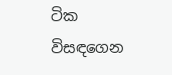ටික විසඳගෙන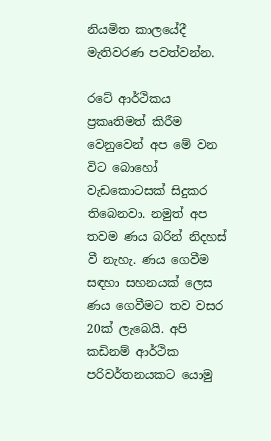නියමිත කාලයේදී මැතිවරණ පවත්වන්න.

රටේ ආර්ථිකය ප්‍රකෘතිමත් කිරීම වෙනුවෙන් අප මේ වන විට බොහෝ වැඩකොටසක් සිදුකර තිබෙනවා. නමුත් අප තවම ණය බරින් නිදහස් වී නැහැ. ණය ගෙවීම සඳහා සහනයක් ලෙස ණය ගෙවීමට තව වසර 20ක් ලැබෙයි. අපි කඩිනම් ආර්ථික පරිවර්තනයකට යොමු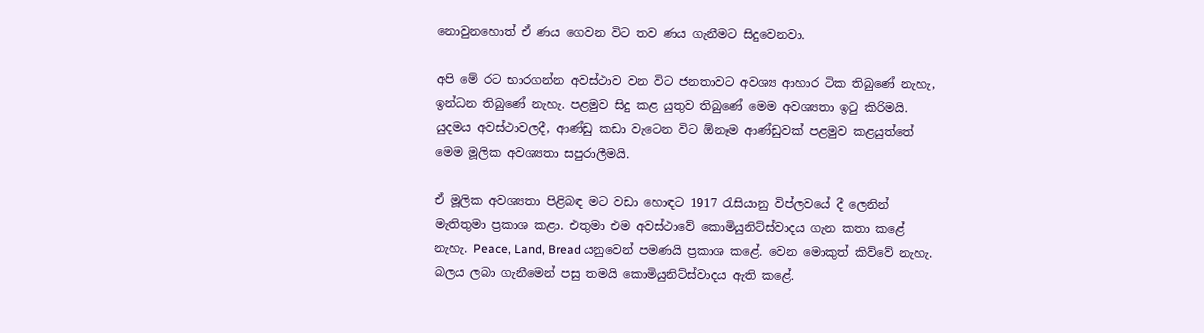නොවුනහොත් ඒ ණය ගෙවන විට තව ණය ගැනීමට සිදුවෙනවා.

අපි මේ රට භාරගන්න අවස්ථාව වන විට ජනතාවට අවශ්‍ය ආහාර ටික තිබුණේ නැහැ, ඉන්ධන තිබුණේ නැහැ. පළමුව සිදු කළ යුතුව තිබුණේ මෙම අවශ්‍යතා ඉටු කිරිමයි. යුදමය අවස්ථාවලදී, ආණ්ඩු කඩා වැටෙන විට ඕනෑම ආණ්ඩුවක් පළමුව කළයුත්තේ මෙම මූලික අවශ්‍යතා සපුරාලීමයි.

ඒ මූලික අවශ්‍යතා පිළිබඳ මට වඩා හොඳට 1917 රැසියානු විප්ලවයේ දී ලෙනින් මැතිතුමා ප්‍රකාශ කළා. එතුමා එම අවස්ථාවේ කොමියුනිට්ස්වාදය ගැන කතා කළේ නැහැ. Peace, Land, Bread යනුවෙන් පමණයි ප්‍රකාශ කළේ. වෙන මොකුත් කිව්වේ නැහැ. බලය ලබා ගැනීමෙන් පසු තමයි කොමියුනිට්ස්වාදය ඇති කළේ.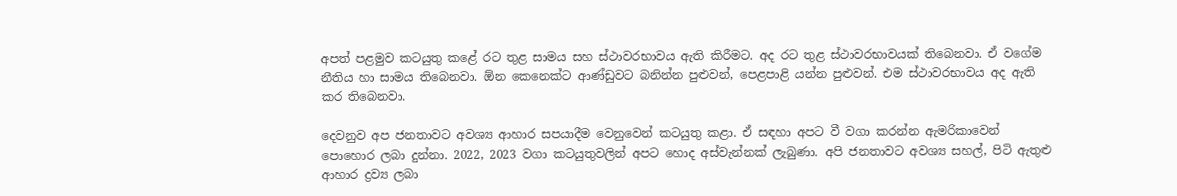අපත් පළමුව කටයුතු කළේ රට තුළ සාමය සහ ස්ථාවරභාවය ඇති කිරීමට. අද රට තුළ ස්ථාවරභාවයක් තිබෙනවා. ඒ වගේම නීතිය හා සාමය තිබෙනවා. ඕන කෙනෙක්ට ආණ්ඩුවට බනින්න පුළුවන්, පෙළපාළි යන්න පුළුවන්. එම ස්ථාවරභාවය අද ඇති කර තිබෙනවා.

දෙවනුව අප ජනතාවට අවශ්‍ය ආහාර සපයාදීම වෙනුවෙන් කටයුතු කළා. ඒ සඳහා අපට වී වගා කරන්න ඇමරිකාවෙන් පොහොර ලබා දුන්නා. 2022, 2023 වගා කටයුතුවලින් අපට හොද අස්වැන්නක් ලැබුණා. අපි ජනතාවට අවශ්‍ය සහල්, පිටි ඇතුළු ආහාර ද්‍රව්‍ය ලබා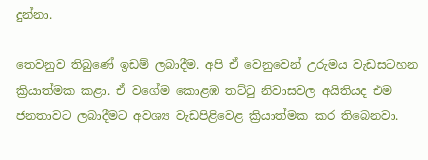දුන්නා.

තෙවනුව තිබුණේ ඉඩම් ලබාදීම. අපි ඒ වෙනුවෙන් උරුමය වැඩසටහන ක්‍රියාත්මක කළා. ඒ වගේම කොළඹ තට්ටු නිවාසවල අයිතියද එම ජනතාවට ලබාදීමට අවශ්‍ය වැඩපිළිවෙළ ක්‍රියාත්මක කර තිබෙනවා.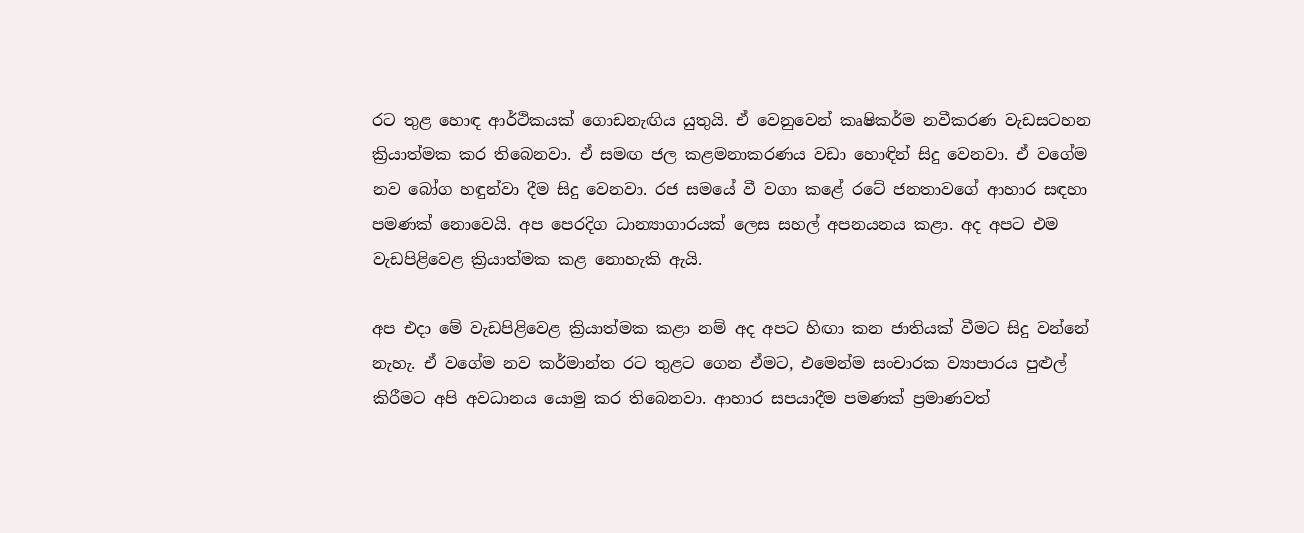රට තුළ හොඳ ආර්ථිකයක් ගොඩනැඟිය යුතුයි. ඒ වෙනුවෙන් කෘෂිකර්ම නවීකරණ වැඩසටහන ක්‍රියාත්මක කර තිබෙනවා. ඒ සමඟ ජල කළමනාකරණය වඩා හොඳින් සිදු වෙනවා. ඒ වගේම නව බෝග හඳුන්වා දීම සිදු වෙනවා. රජ සමයේ වී වගා කළේ රටේ ජනතාවගේ ආහාර සඳහා පමණක් නොවෙයි. අප පෙරදිග ධාන්‍යාගාරයක් ලෙස සහල් අපනයනය කළා. අද අපට එම වැඩපිළිවෙළ ක්‍රියාත්මක කළ නොහැකි ඇයි.

අප එදා මේ වැඩපිළිවෙළ ක්‍රියාත්මක කළා නම් අද අපට හිඟා කන ජාතියක් වීමට සිදු වන්නේ නැහැ. ඒ වගේම නව කර්මාන්ත රට තුළට ගෙන ඒමට, එමෙන්ම සංචාරක ව්‍යාපාරය පුළුල් කිරීමට අපි අවධානය යොමු කර තිබෙනවා. ආහාර සපයාදීම පමණක් ප්‍රමාණවත්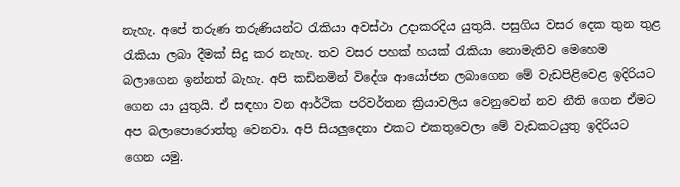නැහැ. අපේ තරුණ තරුණියන්ට රැකියා අවස්ථා උදාකරදිය යුතුයි. පසුගිය වසර දෙක තුන තුළ රැකියා ලබා දීමක් සිදු කර නැහැ. තව වසර පහක් හයක් රැකියා නොමැතිව මෙහෙම බලාගෙන ඉන්නත් බැහැ. අපි කඩිනමින් විදේශ ආයෝජන ලබාගෙන මේ වැඩපිළිවෙළ ඉදිරියට ගෙන යා යුතුයි. ඒ සඳහා වන ආර්ථික පරිවර්තන ක්‍රියාවලිය වෙනුවෙන් නව නීති ගෙන ඒමට අප බලාපොරොත්තු වෙනවා. අපි සියලුදෙනා එකට එකතුවෙලා මේ වැඩකටයුතු ඉදිරියට ගෙන යමු.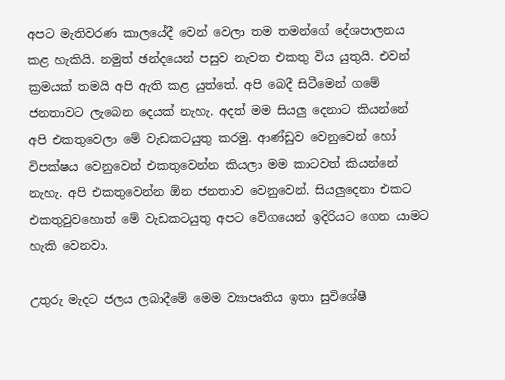අපට මැතිවරණ කාලයේදී වෙන් වෙලා තම තමන්ගේ දේශපාලනය කළ හැකියි. නමුත් ඡන්දයෙන් පසුව නැවත එකතු විය යුතුයි. එවන් ක්‍රමයක් තමයි අපි ඇති කළ යුත්තේ. අපි බෙදී සිටීමෙන් ගමේ ජනතාවට ලැබෙන දෙයක් නැහැ. අදත් මම සියලු දෙනාට කියන්නේ අපි එකතුවෙලා මේ වැඩකටයුතු කරමු. ආණ්ඩුව වෙනුවෙන් හෝ විපක්ෂය වෙනුවෙන් එකතුවෙන්න කියලා මම කාටවත් කියන්නේ නැහැ. අපි එකතුවෙන්න ඕන ජනතාව වෙනුවෙන්. සියලුදෙනා එකට එකතුවුවහොත් මේ වැඩකටයුතු අපට වේගයෙන් ඉදිරියට ගෙන යාමට හැකි වෙනවා.

උතුරු මැදට ජලය ලබාදීමේ මෙම ව්‍යාපෘතිය ඉතා සුවිශේෂී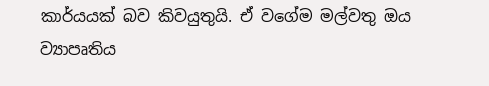කාර්යයක් බව කිවයුතුයි. ඒ වගේම මල්වතු ඔය ව්‍යාපෘතිය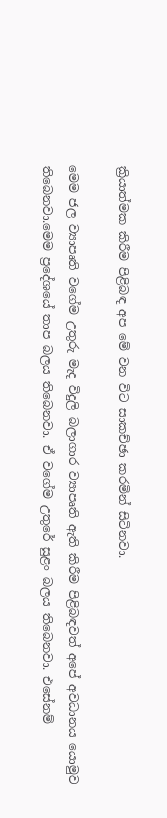ක්‍රියාත්මක කිරීම පිළිබඳ අප මේ වන විට සාකච්ඡා කරමින් සිටිනවා.

මෙම ජල ව්‍යාපෘති වගේම උතුරු මැද විදුලි බලාගාර ව්‍යාපෘති ඇති කිරීම පිළිබඳවත් අපේ අවධානය යොමුව තිබෙනවා.මෙම ප්‍රදේශයේ තාප බලය තිබෙනවා. ඒ වගේම උතුරේ සුළං බලය තිබෙනවා. එසේනම්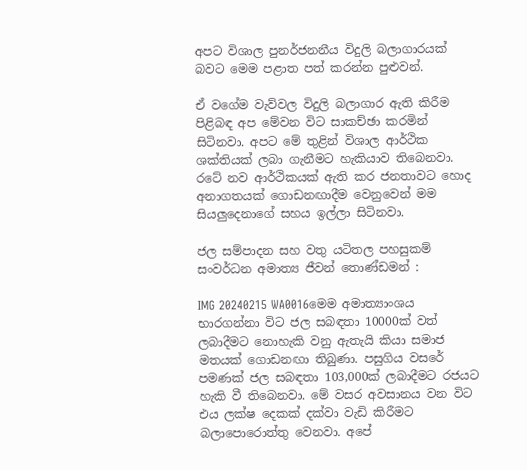අපට විශාල පුනර්ජනනීය විදුලි බලාගාරයක් බවට මෙම පළාත පත් කරන්න පුළුවන්.

ඒ වගේම වැව්වල විදුලි බලාගාර ඇති කිරීම පිළිබඳ අප මේවන විට සාකච්ඡා කරමින් සිටිනවා. අපට මේ තුළින් විශාල ආර්ථික ශක්තියක් ලබා ගැනීමට හැකියාව තිබෙනවා. රටේ නව ආර්ථිකයක් ඇති කර ජනතාවට හොද අනාගතයක් ගොඩනඟාදීම වෙනුවෙන් මම සියලුදෙනාගේ සහය ඉල්ලා සිටිනවා.

ජල සම්පාදන සහ වතු යටිතල පහසුකම් සංවර්ධන අමාත්‍ය ජීවන් තොණ්ඩමන් :

IMG 20240215 WA0016මෙම අමාත්‍යාංශය භාරගන්නා විට ජල සබඳතා 10000ක් වත් ලබාදීමට නොහැකි වනු ඇතැයි කියා සමාජ මතයක් ගොඩනඟා තිබුණා. පසුගිය වසරේ පමණක් ජල සබඳතා 103,000ක් ලබාදීමට රජයට හැකි වී තිබෙනවා. මේ වසර අවසානය වන විට එය ලක්ෂ දෙකක් දක්වා වැඩි කිරීමට බලාපොරොත්තු වෙනවා. අපේ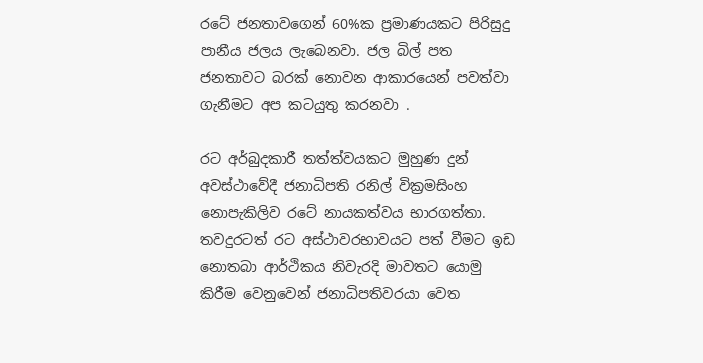රටේ ජනතාවගෙන් 60%ක ප්‍රමාණයකට පිරිසුදු පානීය ජලය ලැබෙනවා. ජල බිල් පත ජනතාවට බරක් නොවන ආකාරයෙන් පවත්වා ගැනීමට අප කටයුතු කරනවා .

රට අර්බුදකාරී තත්ත්වයකට මුහුණ දුන් අවස්ථාවේදී ජනාධිපති රනිල් වික්‍රමසිංහ නොපැකිලිව රටේ නායකත්වය භාරගත්තා. තවදුරටත් රට අස්ථාවරභාවයට පත් වීමට ඉඩ නොතබා ආර්ථිකය නිවැරදි මාවතට යොමු කිරීම වෙනුවෙන් ජනාධිපතිවරයා වෙත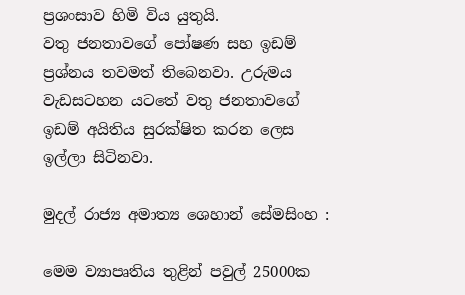ප්‍රශංසාව හිමි විය යුතුයි.
වතු ජනතාවගේ පෝෂණ සහ ඉඩම් ප්‍රශ්නය තවමත් තිබෙනවා. උරුමය වැඩසටහන යටතේ වතු ජනතාවගේ ඉඩම් අයිතිය සුරක්ෂිත කරන ලෙස ඉල්ලා සිටිනවා.

මුදල් රාජ්‍ය අමාත්‍ය ශෙහාන් සේමසිංහ :

මෙම ව්‍යාපෘතිය තුළින් පවුල් 25000ක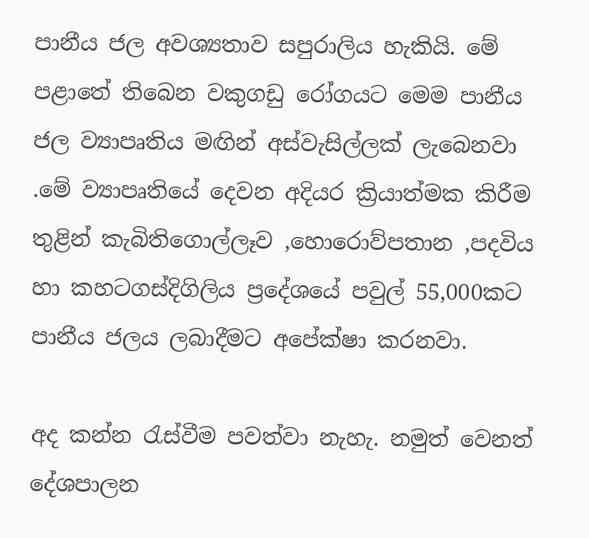පානීය ජල අවශ්‍යතාව සපුරාලිය හැකියි. මේ පළාතේ තිබෙන වකුගඩු රෝගයට මෙම පානීය ජල ව්‍යාපෘතිය මඟින් අස්වැසිල්ලක් ලැබෙනවා .මේ ව්‍යාපෘතියේ දෙවන අදියර ක්‍රියාත්මක කිරීම තුළින් කැබිතිගොල්ලෑව ,හොරොව්පතාන ,පදවිය හා කහටගස්දිගිලිය ප්‍රදේශයේ පවුල් 55,000කට පානීය ජලය ලබාදීමට අපේක්ෂා කරනවා.

අද කන්න රැස්වීම පවත්වා නැහැ. නමුත් වෙනත් දේශපාලන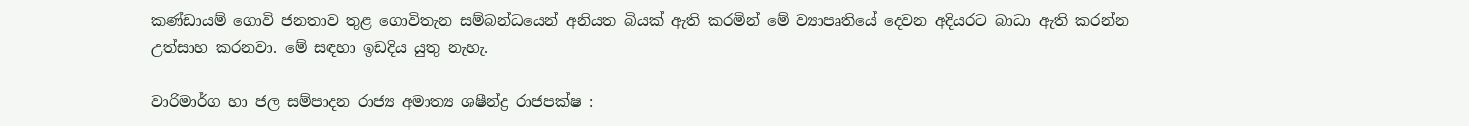කණ්ඩායම් ගොවි ජනතාව තුළ ගොවිතැන සම්බන්ධයෙන් අනියත බියක් ඇති කරමින් මේ ව්‍යාපෘතියේ දෙවන අදියරට බාධා ඇති කරන්න උත්සාහ කරනවා. මේ සඳහා ඉඩදිය යුතු නැහැ.

වාරිමාර්ග හා ජල සම්පාදන රාජ්‍ය අමාත්‍ය ශෂීන්ද්‍ර රාජපක්ෂ :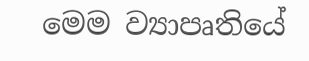මෙම ව්‍යාපෘතියේ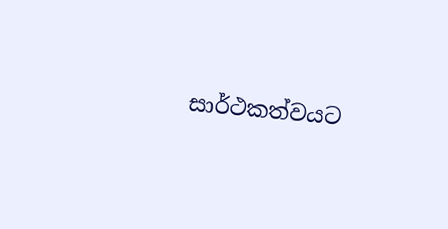සාර්ථකත්වයට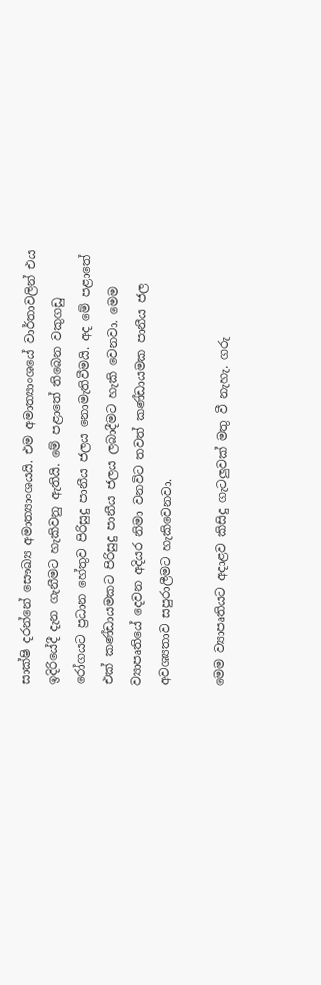සාක්ෂි දරන්නේ සෞඛ්‍ය අමාත්‍යාංශයයි. එම අමාත්‍යාංශයේ වාර්තාවලින් එය ඉදිරියේදී දැන ගැනීමට හැකිවනු ඇතියි. මේ පළාතේ තිබෙන වකුගඩු රෝගයට ප්‍රධාන හේතුව පිරිසුදු පානීය ජලය නොමැතිවීමයි. අද මේ පළාතේ එක් කණ්ඩායමකට පිරිසුදු පානීය ජලය ලබාදීමට හැකි වෙනවා. මෙම ව්‍යාපෘතියේ දෙවන අදියර නිමා වනවිට තවත් කණ්ඩායමක පානීය ජල අවශ්‍යතාව සපුරාලීමට හැකිවෙනවා.

මෙම ව්‍යාපෘතියට අදාළව කිසිදු ගැටලුවක් මතු වී නැහැ. ගරු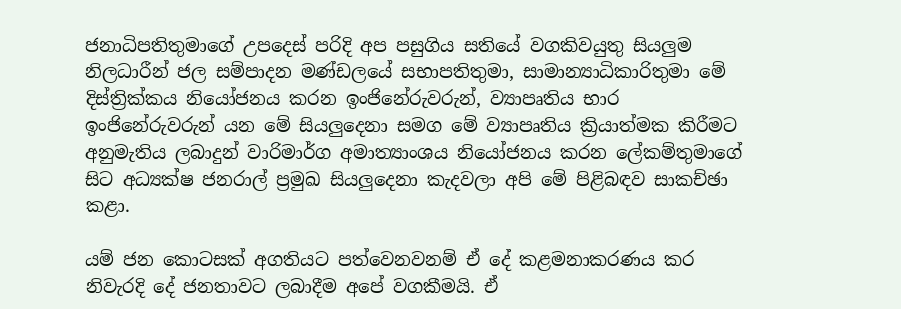ජනාධිපතිතුමාගේ උපදෙස් පරිදි අප පසුගිය සතියේ වගකිවයුතු සියලුම නිලධාරීන් ජල සම්පාදන මණ්ඩලයේ සභාපතිතුමා, සාමාන්‍යාධිකාරිතුමා මේ දිස්ත්‍රික්කය නියෝජනය කරන ඉංජිනේරුවරුන්, ව්‍යාපෘතිය භාර ඉංජිනේරුවරුන් යන මේ සියලුදෙනා සමග මේ ව්‍යාපෘතිය ක්‍රියාත්මක කිරීමට අනුමැතිය ලබාදුන් වාරිමාර්ග අමාත්‍යාංශය නියෝජනය කරන ලේකම්තුමාගේ සිට අධ්‍යක්ෂ ජනරාල් ප්‍රමුඛ සියලුදෙනා කැදවලා අපි මේ පිළිබඳව සාකච්ඡා කළා.

යම් ජන කොටසක් අගතියට පත්වෙනවනම් ඒ දේ කළමනාකරණය කර නිවැරදි දේ ජනතාවට ලබාදීම අපේ වගකීමයි. ඒ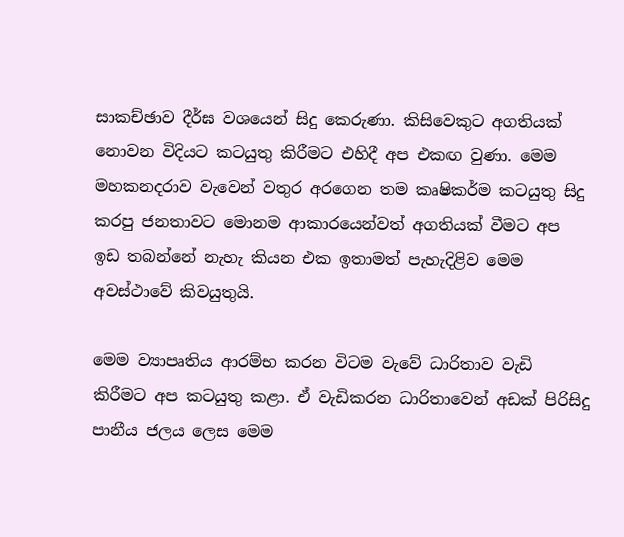සාකච්ඡාව දීර්ඝ වශයෙන් සිදු කෙරුණා. කිසිවෙකුට අගතියක් නොවන විදියට කටයුතු කිරීමට එහිදී අප එකඟ වුණා. මෙම මහකනදරාව වැවෙන් වතුර අරගෙන තම කෘෂිකර්ම කටයුතු සිදු කරපු ජනතාවට මොනම ආකාරයෙන්වත් අගතියක් වීමට අප ඉඩ තබන්නේ නැහැ කියන එක ඉතාමත් පැහැදිළිව මෙම අවස්ථාවේ කිවයුතුයි.

මෙම ව්‍යාපෘතිය ආරම්භ කරන විටම වැවේ ධාරිතාව වැඩි කිරීමට අප කටයුතු කළා. ඒ වැඩිකරන ධාරිතාවෙන් අඩක් පිරිසිදු පානීය ජලය ලෙස මෙම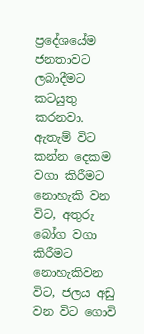ප්‍රදේශයේම ජනතාවට ලබාදීමට කටයුතු කරනවා. ඇතැම් විට කන්න දෙකම වගා කිරීමට නොහැකි වන විට, අතුරු බෝග වගා කිරීමට නොහැකිවන විට, ජලය අඩු වන විට ගොවි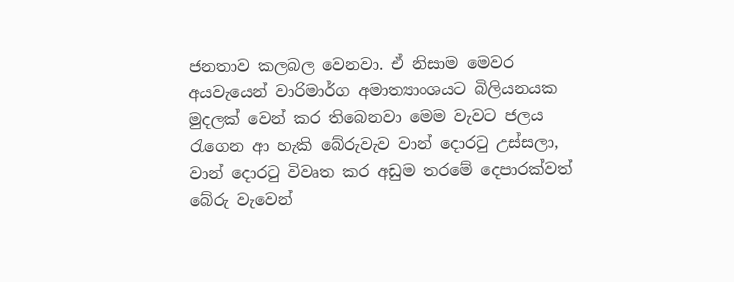ජනතාව කලබල වෙනවා. ඒ නිසාම මෙවර අයවැයෙන් වාරිමාර්ග අමාත්‍යාංශයට බිලියනයක මුදලක් වෙන් කර තිබෙනවා මෙම වැවට ජලය රැගෙන ආ හැකි බේරුවැව වාන් දොරටු උස්සලා, වාන් දොරටු විවෘත කර අඩුම තරමේ දෙපාරක්වත් බේරු වැවෙන්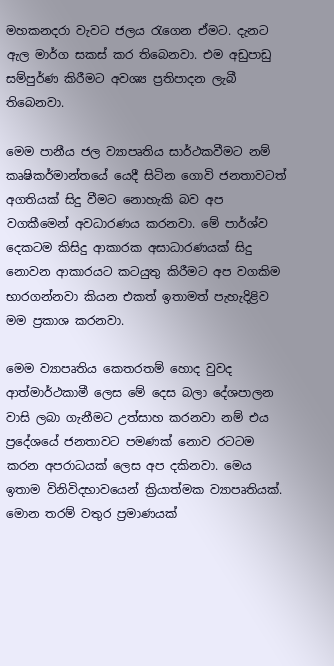මහකනදරා වැවට ජලය රැගෙන ඒමට. දැනට ඇල මාර්ග සකස් කර තිබෙනවා. එම අඩුපාඩු සම්පුර්ණ කිරීමට අවශ්‍ය ප්‍රතිපාදන ලැබී තිබෙනවා.

මෙම පානීය ජල ව්‍යාපෘතිය සාර්ථකවීමට නම් කෘෂිකර්මාන්තයේ යෙදී සිටින ගොවි ජනතාවටත් අගතියක් සිදු වීමට නොහැකි බව අප වගකීමෙන් අවධාරණය කරනවා. මේ පාර්ශ්ව දෙකටම කිසිදු ආකාරක අසාධාරණයක් සිදු නොවන ආකාරයට කටයුතු කිරීමට අප වගකිම භාරගන්නවා කියන එකත් ඉතාමත් පැහැදිළිව මම ප්‍රකාශ කරනවා.

මෙම ව්‍යාපෘතිය කෙතරතම් හොද වුවද ආත්මාර්ථකාමී ලෙස මේ දෙස බලා දේශපාලන වාසි ලබා ගැනීමට උත්සාහ කරනවා නම් එය ප්‍රදේශයේ ජනතාවට පමණක් නොව රටටම කරන අපරාධයක් ලෙස අප දකිනවා. මෙය ඉතාම විනිවිදභාවයෙන් ක්‍රියාත්මක ව්‍යාපෘතියක්. මොන තරම් වතුර ප්‍රමාණයක්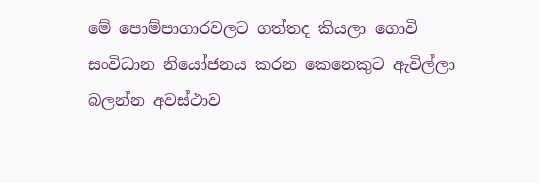මේ පොම්පාගාරවලට ගත්තද කියලා ගොවි සංවිධාන නියෝජනය කරන කෙනෙකුට ඇවිල්ලා බලන්න අවස්ථාව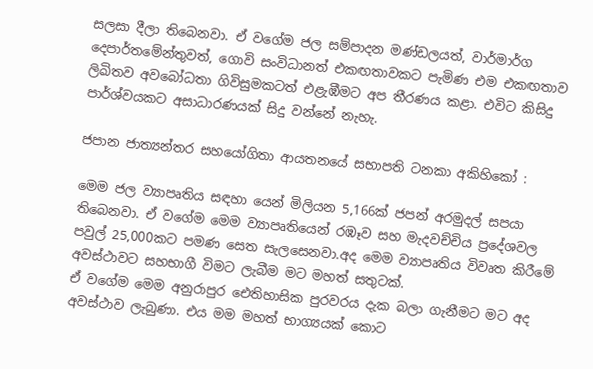සලසා දීලා තිබෙනවා. ඒ වගේම ජල සම්පාදන මණ්ඩලයත්, වාර්මාර්ග දෙපාර්තමේන්තුවත්, ගොවි සංවිධානත් එකඟතාවකට පැමිණ එම එකඟතාව ලිඛිතව අවබෝධතා ගිවිසුමකටත් එළැඹීමට අප තීරණය කළා. එවිට කිසිදු පාර්ශ්වයකට අසාධාරණයක් සිදු වන්නේ නැහැ.

ජපාන ජාත්‍යන්තර සහයෝගිතා ආයතනයේ සභාපති ටනකා අකිහිකෝ :

මෙම ජල ව්‍යාපෘතිය සඳහා යෙන් මිලියන 5,166ක් ජපන් අරමුදල් සපයා තිබෙනවා. ඒ වගේම මෙම ව්‍යාපෘතියෙන් රඹෑව සහ මැදවච්චිය ප්‍රදේශවල පවුල් 25,000කට පමණ සෙත සැලසෙනවා.අද මෙම ව්‍යාපෘතිය විවෘත කිරීමේ අවස්ථාවට සහභාගී විමට ලැබීම මට මහත් සතුටක්.
ඒ වගේම මෙම අනුරාපුර ඓතිහාසික පුරවරය දැක බලා ගැනීමට මට අද අවස්ථාව ලැබුණා. එය මම මහත් භාග්‍යයක් කොට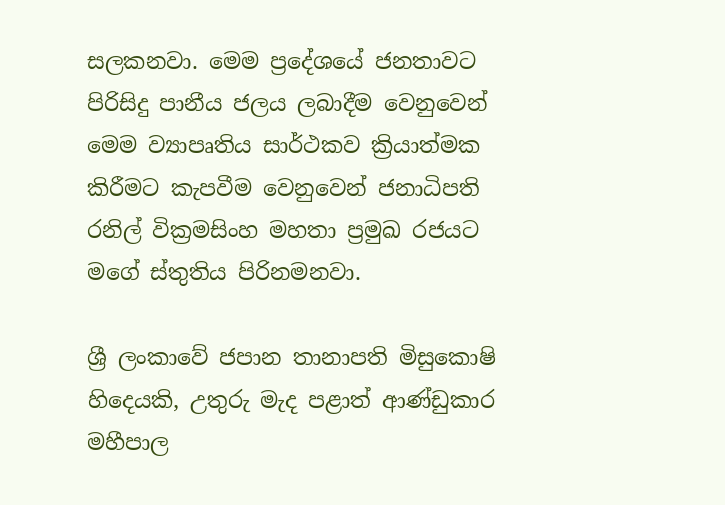සලකනවා. මෙම ප්‍රදේශයේ ජනතාවට පිරිසිදු පානීය ජලය ලබාදීම වෙනුවෙන් මෙම ව්‍යාපෘතිය සාර්ථකව ක්‍රියාත්මක කිරීමට කැපවීම වෙනුවෙන් ජනාධිපති රනිල් වික්‍රමසිංහ මහතා ප්‍රමුඛ රජයට මගේ ස්තුතිය පිරිනමනවා.

ශ්‍රී ලංකාවේ ජපාන තානාපති මිසුකොෂි හිදෙයකි, උතුරු මැද පළාත් ආණ්ඩුකාර මහීපාල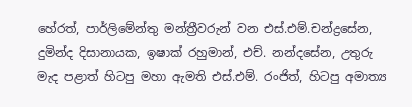හේරත්, පාර්ලිමේන්තු මන්ත්‍රීවරුන් වන එස්.එම්.චන්ද්‍රසේන, දුමින්ද දිසානායක, ඉෂාක් රහුමාන්, එච්. නන්දසේන, උතුරු මැද පළාත් හිටපු මහා ඇමති එස්.එම්. රංජිත්, හිටපු අමාත්‍ය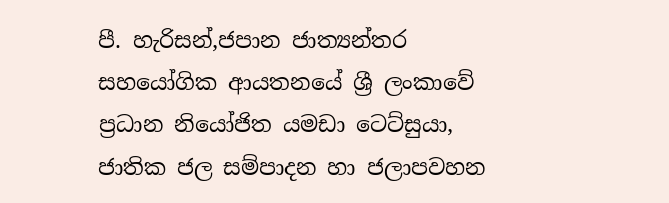පී. හැරිසන්,ජපාන ජාත්‍යන්තර සහයෝගික ආයතනයේ ශ්‍රී ලංකාවේ ප්‍රධාන නියෝජිත යමඩා ටෙට්සුයා, ජාතික ජල සම්පාදන හා ජලාපවහන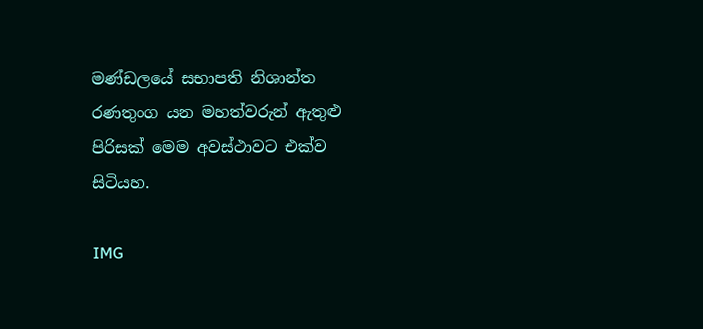මණ්ඩලයේ සභාපති නිශාන්ත රණතුංග යන මහත්වරුන් ඇතුළු පිරිසක් මෙම අවස්ථාවට එක්ව සිටියහ.

IMG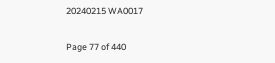20240215 WA0017

Page 77 of 440